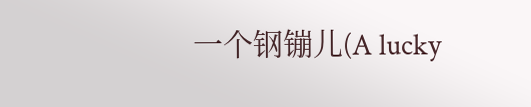一个钢镚儿(A lucky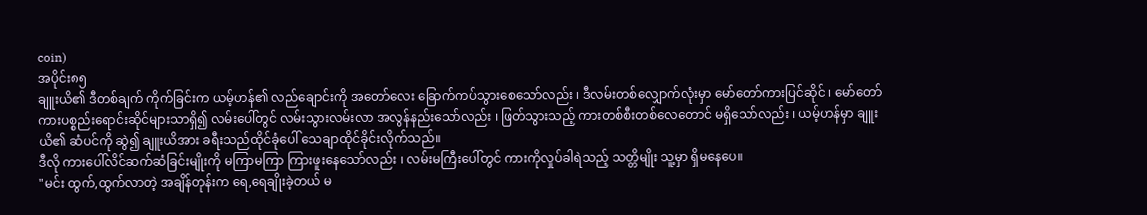coin)
အပိုင်း၈၅
ချူးယိ၏ ဒီတစ်ချက် ကိုက်ခြင်းက ယမ့်ဟန်၏ လည်ချောင်းကို အတော်လေး ခြောက်ကပ်သွားစေသော်လည်း ၊ ဒီလမ်းတစ်လျှောက်လုံးမှာ မော်တော်ကားပြင်ဆိုင် ၊ မော်တော်ကားပစ္စည်းရောင်းဆိုင်များသာရှိ၍ လမ်းပေါ်တွင် လမ်းသွားလမ်းလာ အလွန်နည်းသော်လည်း ၊ ဖြတ်သွားသည့် ကားတစ်စီးတစ်လေတောင် မရှိသော်လည်း ၊ ယမ့်ဟန်မှာ ချူးယိ၏ ဆံပင်ကို ဆွဲ၍ ချူးယိအား ခရီးသည်ထိုင်ခုံပေါ် သေချာထိုင်ခိုင်းလိုက်သည်။
ဒီလို ကားပေါ်လိင်ဆက်ဆံခြင်းမျိုးကို မကြာမကြာ ကြားဖူးနေသော်လည်း ၊ လမ်းမကြီးပေါ်တွင် ကားကိုလှုပ်ခါရဲသည့် သတ္တိမျိုး သူ့မှာ ရှိမနေပေ။
"မင်း ထွက်,ထွက်လာတဲ့ အချိန်တုန်းက ရေ,ရေချိုးခဲ့တယ် မ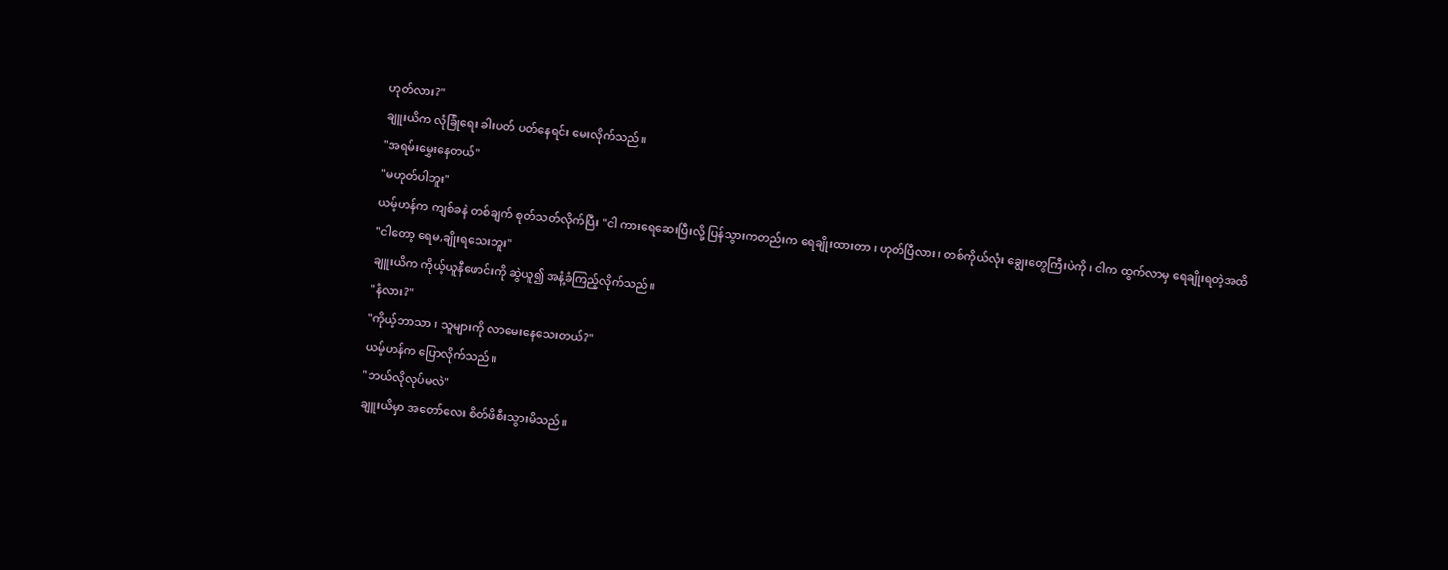ဟုတ်လား?"
ချူးယိက လုံခြုံရေး ခါးပတ် ပတ်နေရင်း မေးလိုက်သည်။
"အရမ်းမွှေးနေတယ်"
"မဟုတ်ပါဘူး"
ယမ့်ဟန်က ကျစ်ခနဲ တစ်ချက် စုတ်သတ်လိုက်ပြီး "ငါ ကားရေဆေးပြီးလို့ ပြန်သွားကတည်းက ရေချိုးထားတာ ၊ ဟုတ်ပြီလား ၊ တစ်ကိုယ်လုံး ချွေးတွေကြီးပဲကို ၊ ငါက ထွက်လာမှ ရေချိုးရတဲ့အထိ
"ငါတော့ ရေမ,ချိုးရသေးဘူး"
ချူးယိက ကိုယ့်ယူနီဖောင်းကို ဆွဲယူ၍ အနံ့ခံကြည့်လိုက်သည်။
"နံလား?"
"ကိုယ့်ဘာသာ ၊ သူများကို လာမေးနေသေးတယ်?"
ယမ့်ဟန်က ပြောလိုက်သည်။
"ဘယ်လိုလုပ်မလဲ"
ချူးယိမှာ အတော်လေး စိတ်ဖိစီးသွားမိသည်။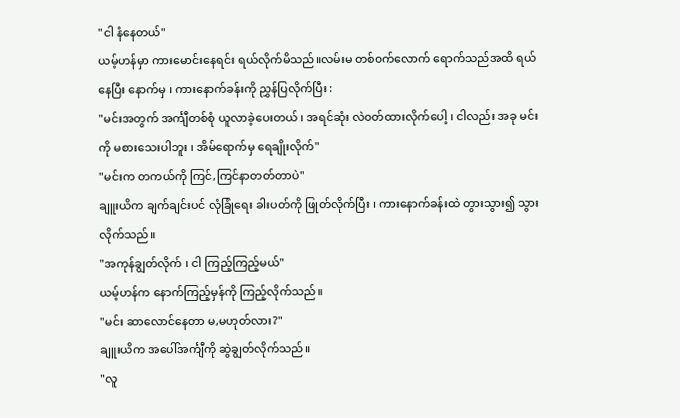"ငါ နံနေတယ်"
ယမ့်ဟန်မှာ ကားမောင်းနေရင်း ရယ်လိုက်မိသည်။လမ်းမ တစ်၀က်လောက် ရောက်သည်အထိ ရယ်နေပြီး နောက်မှ ၊ ကားနောက်ခန်းကို ညွှန်ပြလိုက်ပြီး :
"မင်းအတွက် အင်္ကျီတစ်စုံ ယူလာခဲ့ပေးတယ် ၊ အရင်ဆုံး လဲ၀တ်ထားလိုက်ပေါ့ ၊ ငါလည်း အခု မင်းကို မစားသေးပါဘူး ၊ အိမ်ရောက်မှ ရေချိုးလိုက်"
"မင်းက တကယ်ကို ကြင်,ကြင်နာတတ်တာပဲ"
ချူးယိက ချက်ချင်းပင် လုံခြုံရေး ခါးပတ်ကို ဖြုတ်လိုက်ပြီး ၊ ကားနောက်ခန်းထဲ တွားသွား၍ သွားလိုက်သည်။
"အကုန်ချွတ်လိုက် ၊ ငါ ကြည့်ကြည့်မယ်"
ယမ့်ဟန်က နောက်ကြည့်မှန်ကို ကြည့်လိုက်သည်။
"မင်း ဆာလောင်နေတာ မ,မဟုတ်လား?"
ချူးယိက အပေါ်အင်္ကျီကို ဆွဲချွတ်လိုက်သည်။
"လူ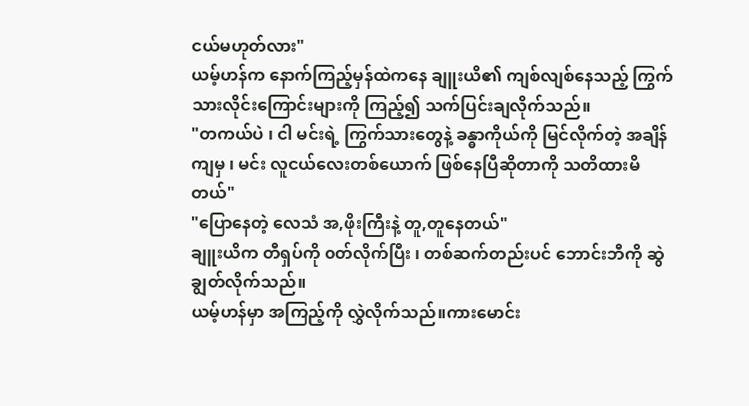ငယ်မဟုတ်လား"
ယမ့်ဟန်က နောက်ကြည့်မှန်ထဲကနေ ချူးယိ၏ ကျစ်လျစ်နေသည့် ကြွက်သားလိုင်းကြောင်းများကို ကြည့်၍ သက်ပြင်းချလိုက်သည်။
"တကယ်ပဲ ၊ ငါ မင်းရဲ့ ကြွက်သားတွေနဲ့ ခန္ဓာကိုယ်ကို မြင်လိုက်တဲ့ အချိန်ကျမှ ၊ မင်း လူငယ်လေးတစ်ယောက် ဖြစ်နေပြီဆိုတာကို သတိထားမိတယ်"
"ပြောနေတဲ့ လေသံ အ,ဖိုးကြီးနဲ့ တူ,တူနေတယ်"
ချူးယိက တီရှပ်ကို ၀တ်လိုက်ပြီး ၊ တစ်ဆက်တည်းပင် ဘောင်းဘီကို ဆွဲချွတ်လိုက်သည်။
ယမ့်ဟန်မှာ အကြည့်ကို လွှဲလိုက်သည်။ကားမောင်း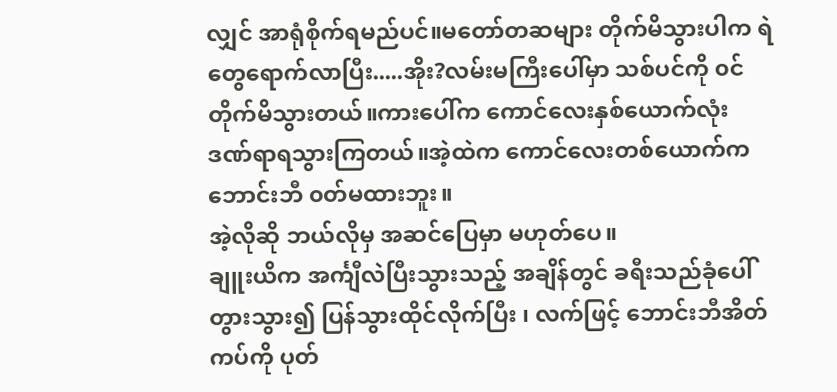လျှင် အာရုံစိုက်ရမည်ပင်။မတော်တဆများ တိုက်မိသွားပါက ရဲတွေရောက်လာပြီး.....အိုး?လမ်းမကြီးပေါ်မှာ သစ်ပင်ကို ၀င်တိုက်မိသွားတယ်။ကားပေါ်က ကောင်လေးနှစ်ယောက်လုံး ဒဏ်ရာရသွားကြတယ်။အဲ့ထဲက ကောင်လေးတစ်ယောက်က ဘောင်းဘီ ၀တ်မထားဘူး။
အဲ့လိုဆို ဘယ်လိုမှ အဆင်ပြေမှာ မဟုတ်ပေ။
ချူးယိက အင်္ကျီလဲပြီးသွားသည့် အချိန်တွင် ခရီးသည်ခုံပေါ် တွားသွား၍ ပြန်သွားထိုင်လိုက်ပြီး ၊ လက်ဖြင့် ဘောင်းဘီအိတ်ကပ်ကို ပုတ်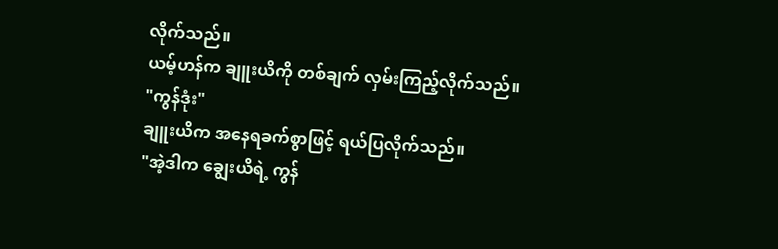လိုက်သည်။
ယမ့်ဟန်က ချူးယိကို တစ်ချက် လှမ်းကြည့်လိုက်သည်။
"ကွန်ဒုံး"
ချူးယိက အနေရခက်စွာဖြင့် ရယ်ပြလိုက်သည်။
"အဲ့ဒါက ချွေးယိရဲ့ ကွန်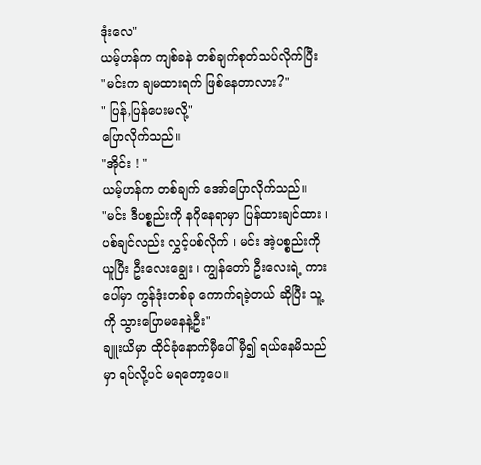ဒုံးလေ"
ယမ့်ဟန်က ကျစ်ခနဲ တစ်ချက်စုတ်သပ်လိုက်ပြီး
"မင်းက ချမထားရက် ဖြစ်နေတာလား?"
" ပြန်,ပြန်ပေးမလို့"
ပြောလိုက်သည်။
"အိုင်း ! "
ယမ့်ဟန်က တစ်ချက် အော်ပြောလိုက်သည်။
"မင်း ဒီပစ္စည်းကို နဂိုနေရာမှာ ပြန်ထားချင်ထား ၊ ပစ်ချင်လည်း လွှင့်ပစ်လိုက် ၊ မင်း အဲ့ပစ္စည်းကို ယူပြီး ဦးလေးချွေး ၊ ကျွန်တော် ဦးလေးရဲ့ ကားပေါ်မှာ ကွန်ဒုံးတစ်ခု ကောက်ရခဲ့တယ် ဆိုပြီး သူ့ကို သွားပြောမနေနဲ့ဦး"
ချူးယိမှာ ထိုင်ခုံနောက်မှီပေါ် မှီ၍ ရယ်နေမိသည်မှာ ရပ်လို့ပင် မရတော့ပေ။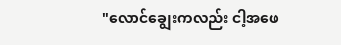"လောင်ချွေးကလည်း ငါ့အဖေ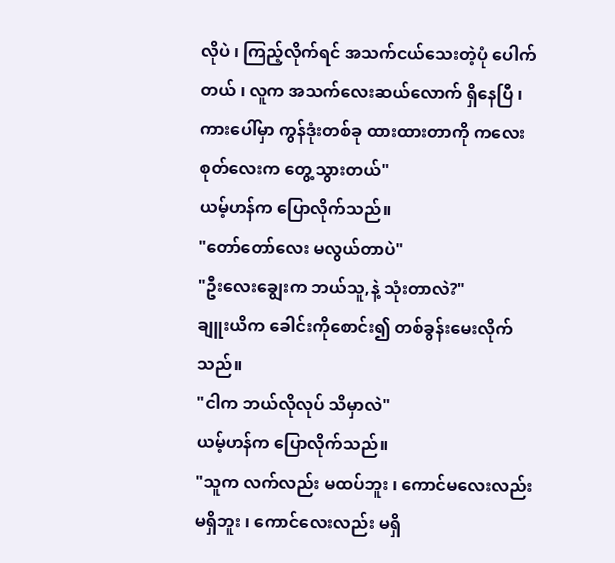လိုပဲ ၊ ကြည့်လိုက်ရင် အသက်ငယ်သေးတဲ့ပုံ ပေါက်တယ် ၊ လူက အသက်လေးဆယ်လောက် ရှိနေပြီ ၊ ကားပေါ်မှာ ကွန်ဒုံးတစ်ခု ထားထားတာကို ကလေးစုတ်လေးက တွေ့သွားတယ်"
ယမ့်ဟန်က ပြောလိုက်သည်။
"တော်တော်လေး မလွယ်တာပဲ"
"ဦးလေးချွေးက ဘယ်သူ,နဲ့ သုံးတာလဲ?"
ချူးယိက ခေါင်းကိုစောင်း၍ တစ်ခွန်းမေးလိုက်သည်။
"ငါက ဘယ်လိုလုပ် သိမှာလဲ"
ယမ့်ဟန်က ပြောလိုက်သည်။
"သူက လက်လည်း မထပ်ဘူး ၊ ကောင်မလေးလည်း မရှိဘူး ၊ ကောင်လေးလည်း မရှိ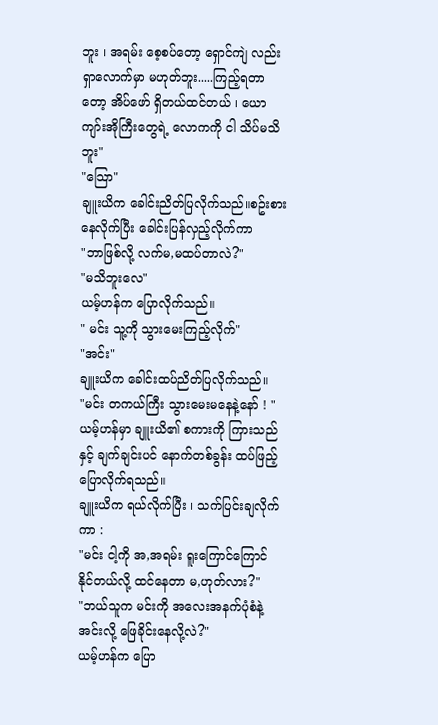ဘူး ၊ အရမ်း စေ့စပ်တော့ ရှောင်ကျဲ လည်း ရှာလောက်မှာ မဟုတ်ဘူး.....ကြည့်ရတာတော့ အိပ်ဖော် ရှိတယ်ထင်တယ် ၊ ယောကျာ်းအိုကြီးတွေရဲ့ လောကကို ငါ သိပ်မသိဘူး"
"သြော"
ချူးယိက ခေါင်းညိတ်ပြလိုက်သည်။စဥ်းစားနေလိုက်ပြီး ခေါင်းပြန်လှည့်လိုက်ကာ
"ဘာဖြစ်လို့ လက်မ,မထပ်တာလဲ?"
"မသိဘူးလေ"
ယမ့်ဟန်က ပြောလိုက်သည်။
" မင်း သူ့ကို သွားမေးကြည့်လိုက်"
"အင်း"
ချူးယိက ခေါင်းထပ်ညိတ်ပြလိုက်သည်။
"မင်း တကယ်ကြီး သွားမေးမနေနဲ့နော် ! "
ယမ့်ဟန်မှာ ချူးယိ၏ စကားကို ကြားသည်နှင့် ချက်ချင်းပင် နောက်တစ်ခွန်း ထပ်ဖြည့်ပြောလိုက်ရသည်။
ချူးယိက ရယ်လိုက်ပြီး ၊ သက်ပြင်းချလိုက်ကာ :
"မင်း ငါ့ကို အ,အရမ်း ရူးကြောင်ကြောင် နိုင်တယ်လို့ ထင်နေတာ မ,ဟုတ်လား?"
"ဘယ်သူက မင်းကို အလေးအနက်ပုံစံနဲ့ အင်းလို့ ဖြေခိုင်းနေလို့လဲ?"
ယမ့်ဟန်က ပြော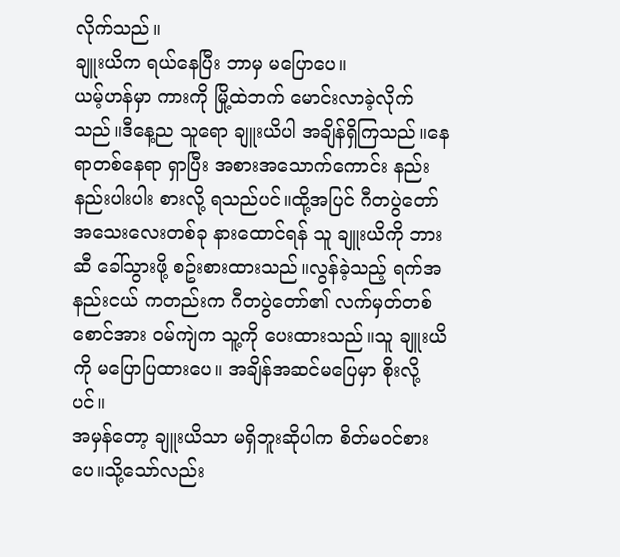လိုက်သည်။
ချူးယိက ရယ်နေပြီး ဘာမှ မပြောပေ။
ယမ့်ဟန်မှာ ကားကို မြို့ထဲဘက် မောင်းလာခဲ့လိုက်သည်။ဒီနေ့ည သူရော ချူးယိပါ အချိန်ရှိကြသည်။နေရာတစ်နေရာ ရှာပြီး အစားအသောက်ကောင်း နည်းနည်းပါးပါး စားလို့ ရသည်ပင်။ထို့အပြင် ဂီတပွဲတော် အသေးလေးတစ်ခု နားထောင်ရန် သူ ချူးယိကို ဘားဆီ ခေါ်သွားဖို့ စဥ်းစားထားသည်။လွန်ခဲ့သည့် ရက်အနည်းငယ် ကတည်းက ဂီတပွဲတော်၏ လက်မှတ်တစ်စောင်အား ၀မ်ကျဲက သူ့ကို ပေးထားသည်။သူ ချူးယိကို မပြောပြထားပေ။ အချိန်အဆင်မပြေမှာ စိုးလို့ပင်။
အမှန်တော့ ချူးယိသာ မရှိဘူးဆိုပါက စိတ်မ၀င်စားပေ။သို့သော်လည်း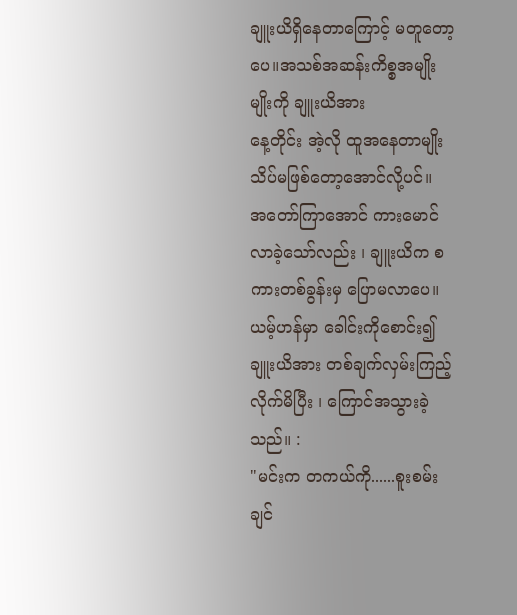ချူးယိရှိနေတာကြောင့် မတူတော့ပေ။အသစ်အဆန်းကိစ္စအမျိုးမျိုးကို ချူးယိအား
နေ့တိုင်း အဲ့လို ထူအနေတာမျိုး သိပ်မဖြစ်တော့အောင်လို့ပင်။
အတော်ကြာအောင် ကားမောင်လာခဲ့သော်လည်း ၊ ချူးယိက စကားတစ်ခွန်းမှ ပြောမလာပေ။
ယမ့်ဟန်မှာ ခေါင်းကိုစောင်း၍ ချူးယိအား တစ်ချက်လှမ်းကြည့်လိုက်မိပြီး ၊ ကြောင်အသွားခဲ့သည်။ :
"မင်းက တကယ်ကို......စူးစမ်းချင်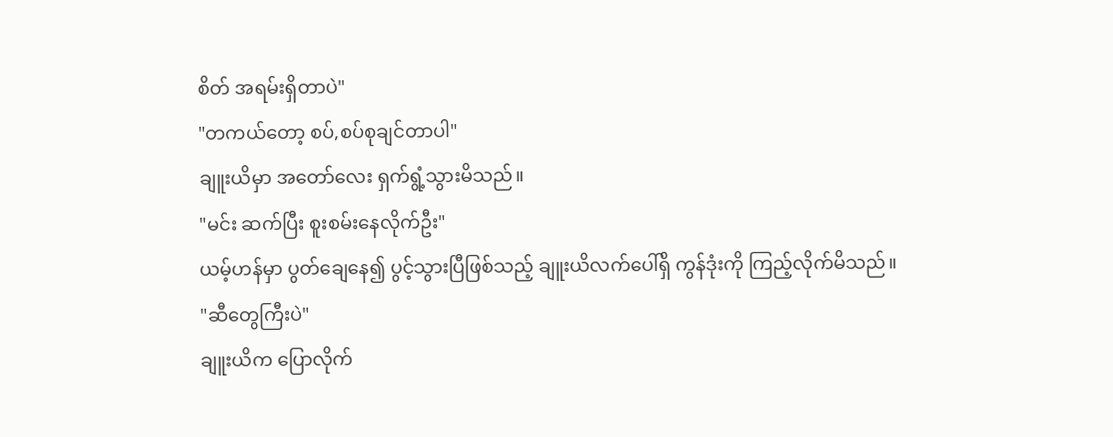စိတ် အရမ်းရှိတာပဲ"
"တကယ်တော့ စပ်,စပ်စုချင်တာပါ"
ချူးယိမှာ အတော်လေး ရှက်ရွံ့သွားမိသည်။
"မင်း ဆက်ပြီး စူးစမ်းနေလိုက်ဦး"
ယမ့်ဟန်မှာ ပွတ်ချေနေ၍ ပွင့်သွားပြီဖြစ်သည့် ချူးယိလက်ပေါ်ရှိ ကွန်ဒုံးကို ကြည့်လိုက်မိသည်။
"ဆီတွေကြီးပဲ"
ချူးယိက ပြောလိုက်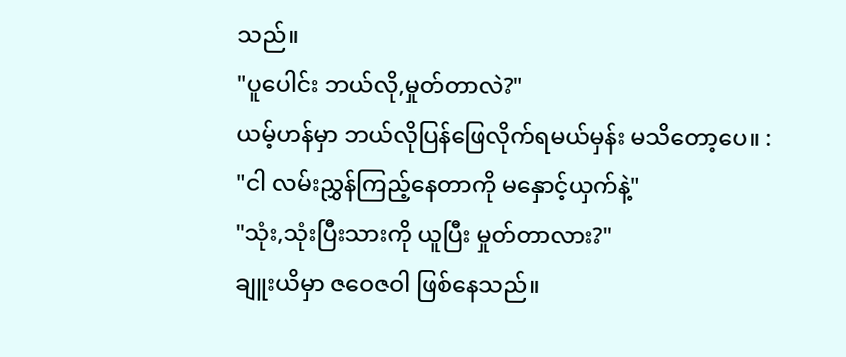သည်။
"ပူပေါင်း ဘယ်လို,မှုတ်တာလဲ?"
ယမ့်ဟန်မှာ ဘယ်လိုပြန်ဖြေလိုက်ရမယ်မှန်း မသိတော့ပေ။ :
"ငါ လမ်းညွှန်ကြည့်နေတာကို မနှောင့်ယှက်နဲ့"
"သုံး,သုံးပြီးသားကို ယူပြီး မှုတ်တာလား?"
ချူးယိမှာ ဇဝေဇဝါ ဖြစ်နေသည်။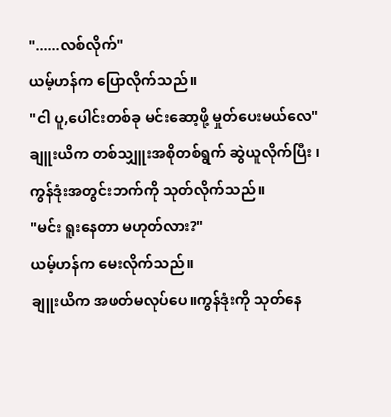"......လစ်လိုက်"
ယမ့်ဟန်က ပြောလိုက်သည်။
"ငါ ပူ,ပေါင်းတစ်ခု မင်းဆော့ဖို့ မှုတ်ပေးမယ်လေ"
ချူးယိက တစ်သျှူးအစိုတစ်ရွက် ဆွဲယူလိုက်ပြီး ၊ ကွန်ဒုံးအတွင်းဘက်ကို သုတ်လိုက်သည်။
"မင်း ရူးနေတာ မဟုတ်လား?"
ယမ့်ဟန်က မေးလိုက်သည်။
ချူးယိက အဖတ်မလုပ်ပေ။ကွန်ဒုံးကို သုတ်နေ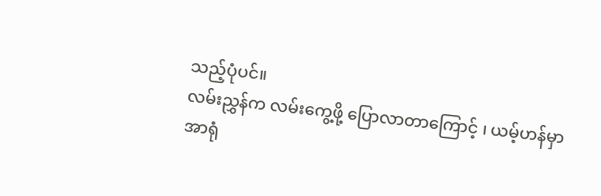သည့်ပုံပင်။
လမ်းညွှန်က လမ်းကွေ့ဖို့ ပြောလာတာကြောင့် ၊ ယမ့်ဟန်မှာ အာရုံ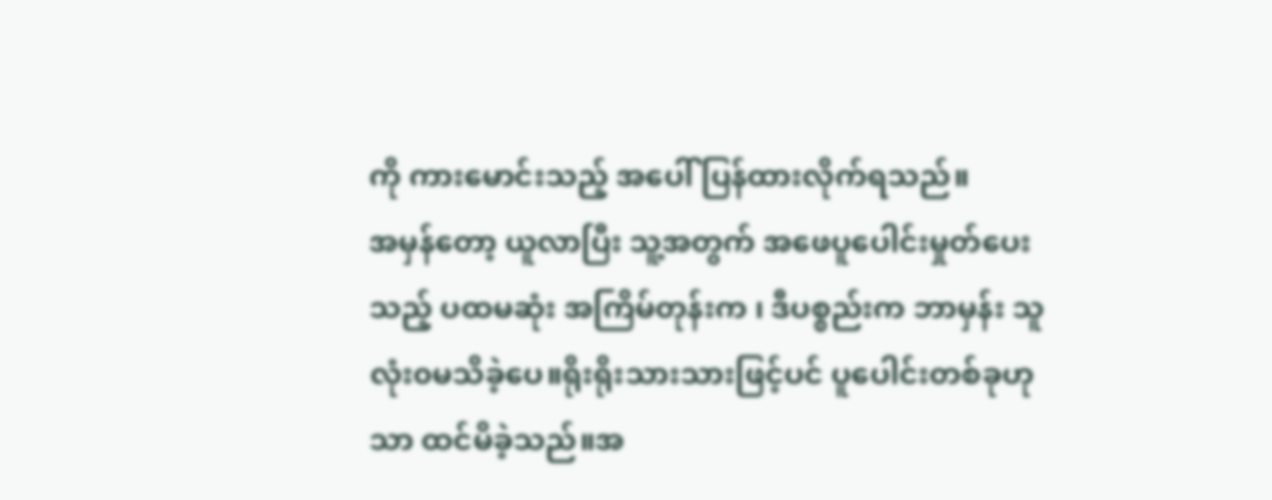ကို ကားမောင်းသည့် အပေါ် ပြန်ထားလိုက်ရသည်။
အမှန်တော့ ယူလာပြီး သူ့အတွက် အဖေပူပေါင်းမှုတ်ပေးသည့် ပထမဆုံး အကြိမ်တုန်းက ၊ ဒီပစ္စည်းက ဘာမှန်း သူ လုံး၀မသိခဲ့ပေ။ရိုးရိုးသားသားဖြင့်ပင် ပူပေါင်းတစ်ခုဟုသာ ထင်မိခဲ့သည်။အ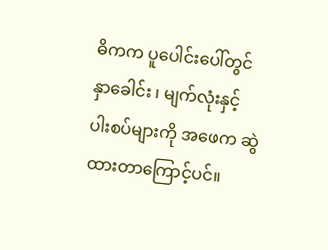ဓိကက ပူပေါင်းပေါ်တွင် နှာခေါင်း ၊ မျက်လုံးနှင့် ပါးစပ်များကို အဖေက ဆွဲထားတာကြောင့်ပင်။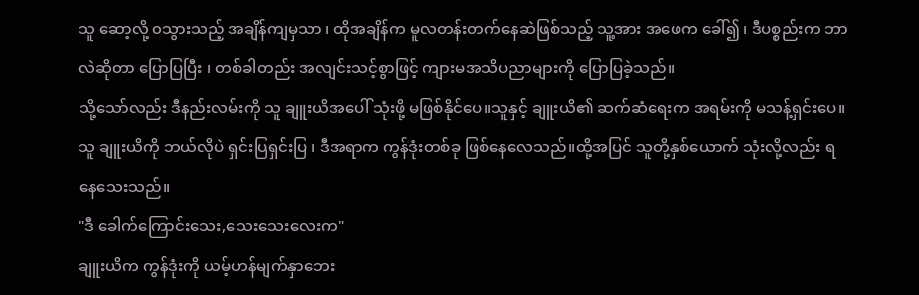သူ ဆော့လို့ ၀သွားသည့် အချိန်ကျမှသာ ၊ ထိုအချိန်က မူလတန်းတက်နေဆဲဖြစ်သည့် သူ့အား အဖေက ခေါ်၍ ၊ ဒီပစ္စည်းက ဘာလဲဆိုတာ ပြောပြပြီး ၊ တစ်ခါတည်း အလျင်းသင့်စွာဖြင့် ကျားမအသိပညာများကို ပြောပြခဲ့သည်။
သို့သော်လည်း ဒီနည်းလမ်းကို သူ ချူးယိအပေါ် သုံးဖို့ မဖြစ်နိုင်ပေ။သူနှင့် ချူးယိ၏ ဆက်ဆံရေးက အရမ်းကို မသန့်ရှင်းပေ။သူ ချူးယိကို ဘယ်လိုပဲ ရှင်းပြရှင်းပြ ၊ ဒီအရာက ကွန်ဒုံးတစ်ခု ဖြစ်နေလေသည်။ထို့အပြင် သူတို့နှစ်ယောက် သုံးလို့လည်း ရနေသေးသည်။
"ဒီ ခေါက်ကြောင်းသေး,သေးသေးလေးက"
ချူးယိက ကွန်ဒုံးကို ယမ့်ဟန်မျက်နှာဘေး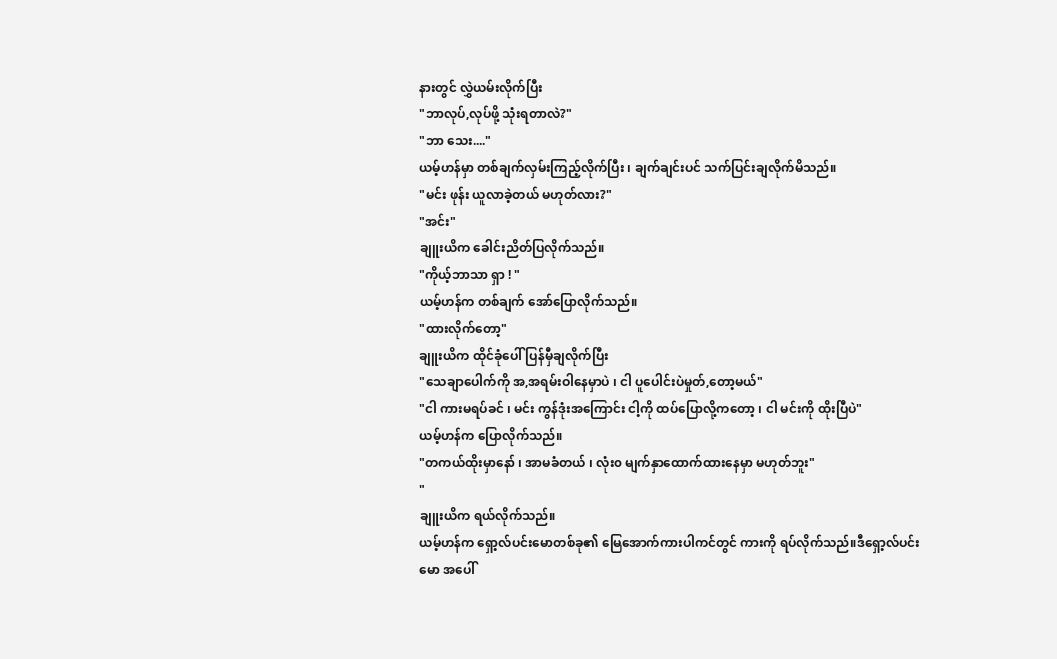နားတွင် လွှဲယမ်းလိုက်ပြီး
"ဘာလုပ်,လုပ်ဖို့ သုံးရတာလဲ?"
"ဘာ သေး...."
ယမ့်ဟန်မှာ တစ်ချက်လှမ်းကြည့်လိုက်ပြီး ၊ ချက်ချင်းပင် သက်ပြင်းချလိုက်မိသည်။
"မင်း ဖုန်း ယူလာခဲ့တယ် မဟုတ်လား?"
"အင်း"
ချူးယိက ခေါင်းညိတ်ပြလိုက်သည်။
"ကိုယ့်ဘာသာ ရှာ ! "
ယမ့်ဟန်က တစ်ချက် အော်ပြောလိုက်သည်။
"ထားလိုက်တော့"
ချူးယိက ထိုင်ခုံပေါ် ပြန်မှီချလိုက်ပြီး
"သေချာပေါက်ကို အ,အရမ်းဝါနေမှာပဲ ၊ ငါ ပူပေါင်းပဲမှုတ်,တော့မယ်"
"ငါ ကားမရပ်ခင် ၊ မင်း ကွန်ဒုံးအကြောင်း ငါ့ကို ထပ်ပြောလို့ကတော့ ၊ ငါ မင်းကို ထိုးပြီပဲ"
ယမ့်ဟန်က ပြောလိုက်သည်။
"တကယ်ထိုးမှာနော် ၊ အာမခံတယ် ၊ လုံး၀ မျက်နှာထောက်ထားနေမှာ မဟုတ်ဘူး"
"
ချူးယိက ရယ်လိုက်သည်။
ယမ့်ဟန်က ရှော့လ်ပင်းမောတစ်ခု၏ မြေအောက်ကားပါကင်တွင် ကားကို ရပ်လိုက်သည်။ဒီရှော့လ်ပင်းမော အပေါ်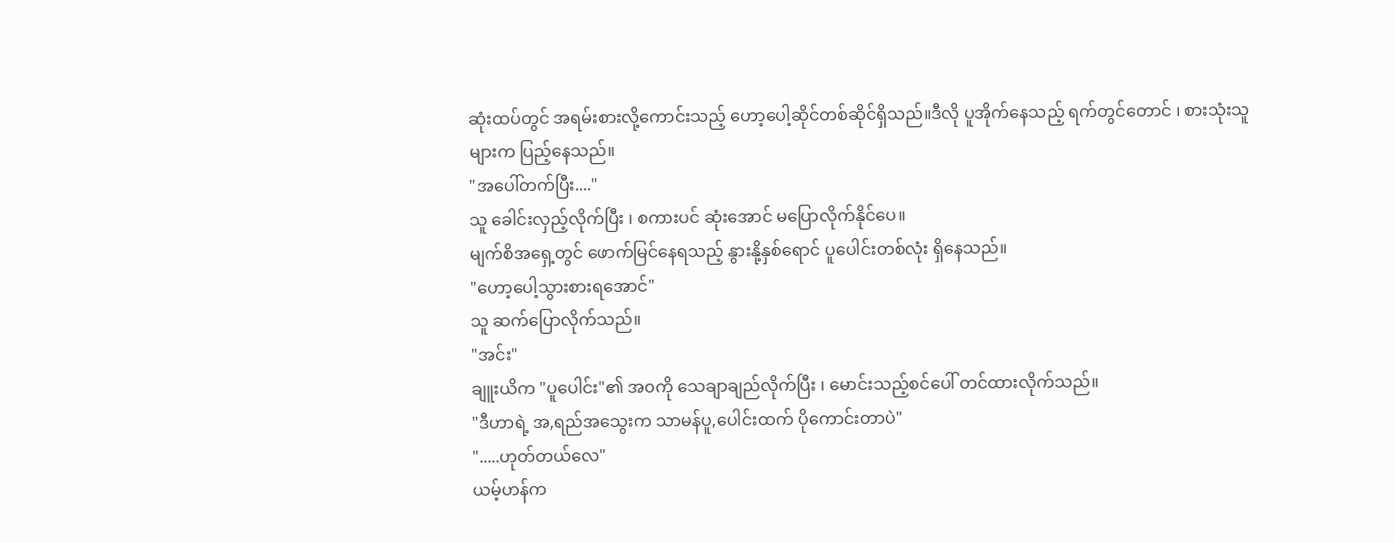ဆုံးထပ်တွင် အရမ်းစားလို့ကောင်းသည့် ဟော့ပေါ့ဆိုင်တစ်ဆိုင်ရှိသည်။ဒီလို ပူအိုက်နေသည့် ရက်တွင်တောင် ၊ စားသုံးသူများက ပြည့်နေသည်။
"အပေါ်တက်ပြီး...."
သူ ခေါင်းလှည့်လိုက်ပြီး ၊ စကားပင် ဆုံးအောင် မပြောလိုက်နိုင်ပေ။
မျက်စိအရှေ့တွင် ဖောက်မြင်နေရသည့် နွားနို့နှစ်ရောင် ပူပေါင်းတစ်လုံး ရှိနေသည်။
"ဟော့ပေါ့သွားစားရအောင်"
သူ ဆက်ပြောလိုက်သည်။
"အင်း"
ချူးယိက "ပူပေါင်း"၏ အ၀ကို သေချာချည်လိုက်ပြီး ၊ မောင်းသည့်စင်ပေါ် တင်ထားလိုက်သည်။
"ဒီဟာရဲ့ အ,ရည်အသွေးက သာမန်ပူ,ပေါင်းထက် ပိုကောင်းတာပဲ"
".....ဟုတ်တယ်လေ"
ယမ့်ဟန်က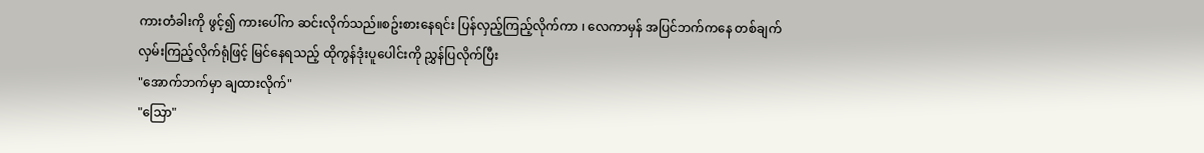ကားတံခါးကို ဖွင့်၍ ကားပေါ်က ဆင်းလိုက်သည်။စဥ်းစားနေရင်း ပြန်လှည့်ကြည့်လိုက်ကာ ၊ လေကာမှန် အပြင်ဘက်ကနေ တစ်ချက် လှမ်းကြည့်လိုက်ရုံဖြင့် မြင်နေရသည့် ထိုကွန်ဒုံးပူပေါင်းကို ညွှန်ပြလိုက်ပြီး
"အောက်ဘက်မှာ ချထားလိုက်"
"သြော"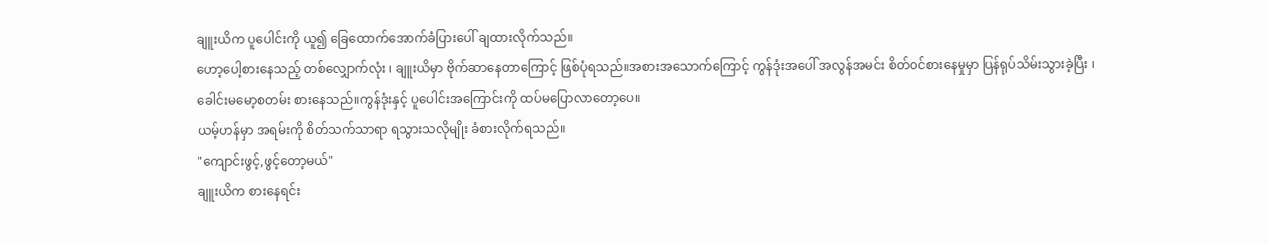ချူးယိက ပူပေါင်းကို ယူ၍ ခြေထောက်အောက်ခံပြားပေါ် ချထားလိုက်သည်။
ဟော့ပေါ့စားနေသည့် တစ်လျှောက်လုံး ၊ ချူးယိမှာ ဗိုက်ဆာနေတာကြောင့် ဖြစ်ပုံရသည်။အစားအသောက်ကြောင့် ကွန်ဒုံးအပေါ် အလွန်အမင်း စိတ်၀င်စားနေမှုမှာ ပြန်ရုပ်သိမ်းသွားခဲ့ပြီး ၊ ခေါင်းမမော့စတမ်း စားနေသည်။ကွန်ဒုံးနှင့် ပူပေါင်းအကြောင်းကို ထပ်မပြောလာတော့ပေ။
ယမ့်ဟန်မှာ အရမ်းကို စိတ်သက်သာရာ ရသွားသလိုမျိုး ခံစားလိုက်ရသည်။
"ကျောင်းဖွင့်,ဖွင့်တော့မယ်"
ချူးယိက စားနေရင်း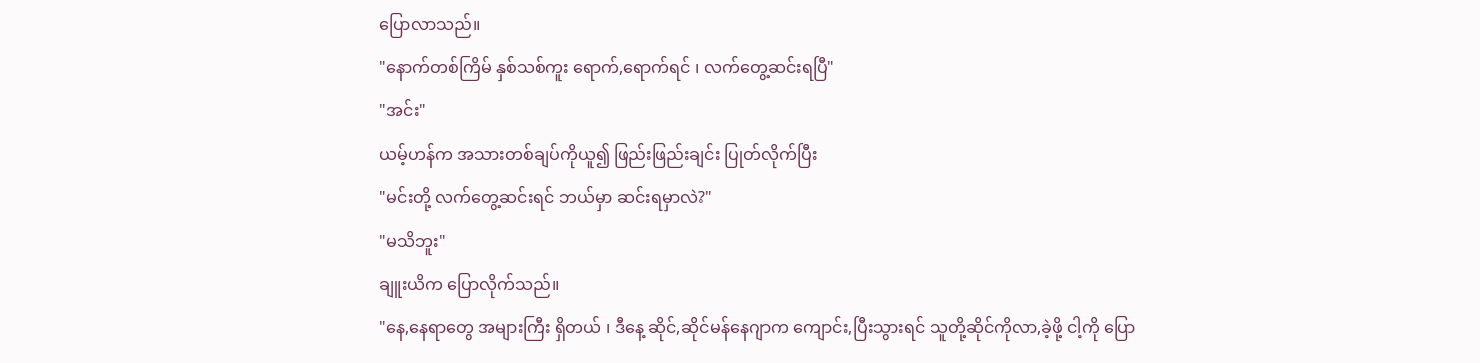ပြောလာသည်။
"နောက်တစ်ကြိမ် နှစ်သစ်ကူး ရောက်,ရောက်ရင် ၊ လက်တွေ့ဆင်းရပြီ"
"အင်း"
ယမ့်ဟန်က အသားတစ်ချပ်ကိုယူ၍ ဖြည်းဖြည်းချင်း ပြုတ်လိုက်ပြီး
"မင်းတို့ လက်တွေ့ဆင်းရင် ဘယ်မှာ ဆင်းရမှာလဲ?"
"မသိဘူး"
ချူးယိက ပြောလိုက်သည်။
"နေ,နေရာတွေ အများကြီး ရှိတယ် ၊ ဒီနေ့ ဆိုင်,ဆိုင်မန်နေဂျာက ကျောင်း,ပြီးသွားရင် သူတို့ဆိုင်ကိုလာ,ခဲ့ဖို့ ငါ့ကို ပြော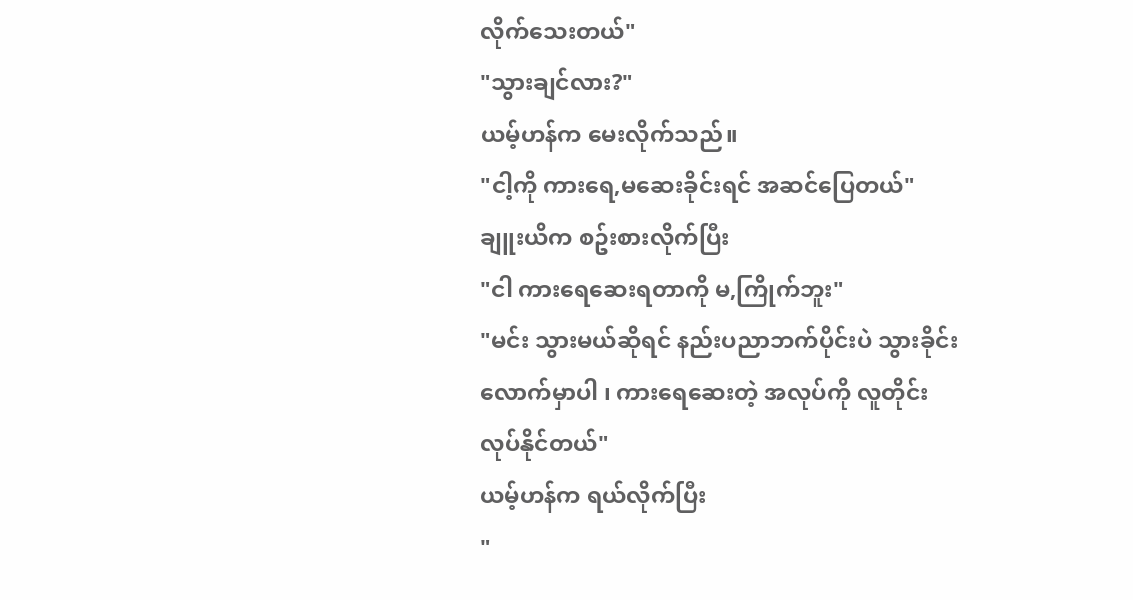လိုက်သေးတယ်"
"သွားချင်လား?"
ယမ့်ဟန်က မေးလိုက်သည်။
"ငါ့ကို ကားရေ,မဆေးခိုင်းရင် အဆင်ပြေတယ်"
ချူးယိက စဥ်းစားလိုက်ပြီး
"ငါ ကားရေဆေးရတာကို မ,ကြိုက်ဘူး"
"မင်း သွားမယ်ဆိုရင် နည်းပညာဘက်ပိုင်းပဲ သွားခိုင်းလောက်မှာပါ ၊ ကားရေဆေးတဲ့ အလုပ်ကို လူတိုင်း လုပ်နိုင်တယ်"
ယမ့်ဟန်က ရယ်လိုက်ပြီး
"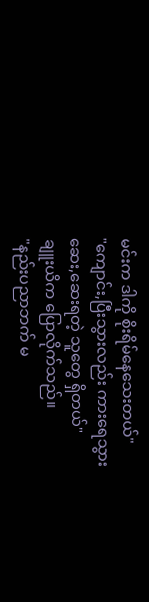မင်းက ဒါကို စိုးရိမ်နေသေးတယ်"
"ကျောင်း,ပြီးသွားလည်း ကားရေသွားဆေး,ဆေးရတဲ့ သူတွေ ရှိတယ်"
ချူးယိက ပြောလိုက်သည်။
"နည်းပညာဘက် မ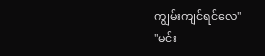ကျွမ်းကျင်ရင်လေ"
"မင်း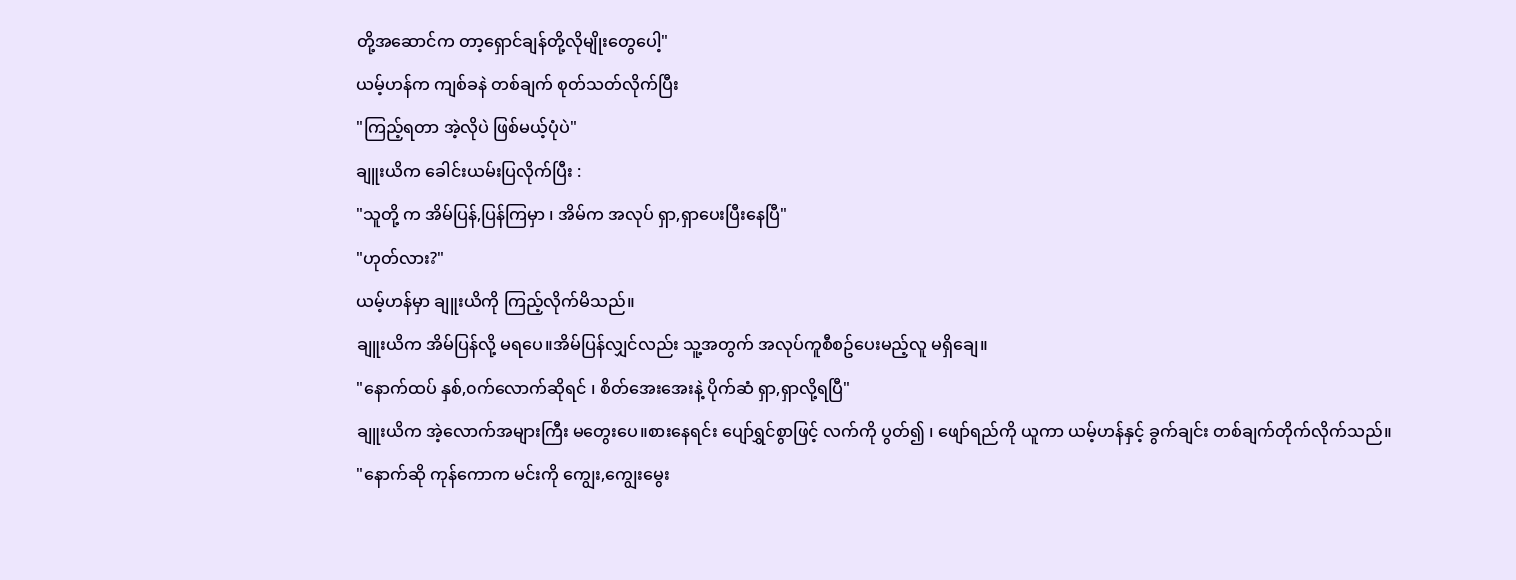တို့အဆောင်က တာ့ရှောင်ချန်တို့လိုမျိုးတွေပေါ့"
ယမ့်ဟန်က ကျစ်ခနဲ တစ်ချက် စုတ်သတ်လိုက်ပြီး
"ကြည့်ရတာ အဲ့လိုပဲ ဖြစ်မယ့်ပုံပဲ"
ချူးယိက ခေါင်းယမ်းပြလိုက်ပြီး :
"သူတို့ က အိမ်ပြန်,ပြန်ကြမှာ ၊ အိမ်က အလုပ် ရှာ,ရှာပေးပြီးနေပြီ"
"ဟုတ်လား?"
ယမ့်ဟန်မှာ ချူးယိကို ကြည့်လိုက်မိသည်။
ချူးယိက အိမ်ပြန်လို့ မရပေ။အိမ်ပြန်လျှင်လည်း သူ့အတွက် အလုပ်ကူစီစဥ်ပေးမည့်လူ မရှိချေ။
"နောက်ထပ် နှစ်,၀က်လောက်ဆိုရင် ၊ စိတ်အေးအေးနဲ့ ပိုက်ဆံ ရှာ,ရှာလို့ရပြီ"
ချူးယိက အဲ့လောက်အများကြီး မတွေးပေ။စားနေရင်း ပျော်ရွှင်စွာဖြင့် လက်ကို ပွတ်၍ ၊ ဖျော်ရည်ကို ယူကာ ယမ့်ဟန်နှင့် ခွက်ချင်း တစ်ချက်တိုက်လိုက်သည်။
"နောက်ဆို ကုန်ကောက မင်းကို ကျွေး,ကျွေးမွေး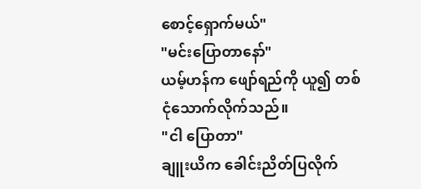စောင့်ရှောက်မယ်"
"မင်းပြောတာနော်"
ယမ့်ဟန်က ဖျော်ရည်ကို ယူ၍ တစ်ငုံသောက်လိုက်သည်။
"ငါ ပြောတာ"
ချူးယိက ခေါင်းညိတ်ပြလိုက်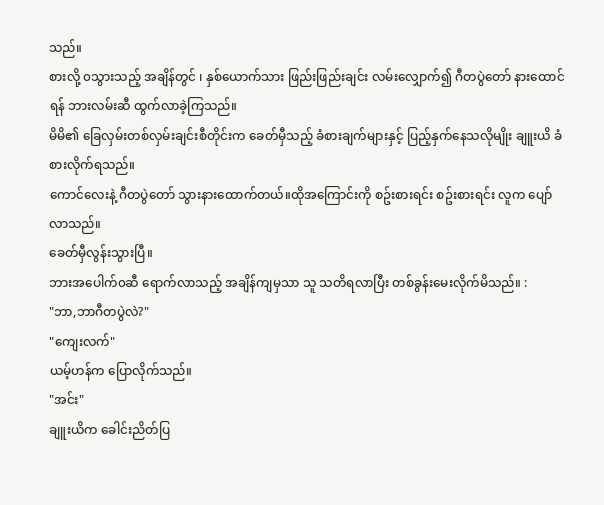သည်။
စားလို့ ၀သွားသည့် အချိန်တွင် ၊ နှစ်ယောက်သား ဖြည်းဖြည်းချင်း လမ်းလျှောက်၍ ဂီတပွဲတော် နားထောင်ရန် ဘားလမ်းဆီ ထွက်လာခဲ့ကြသည်။
မိမိ၏ ခြေလှမ်းတစ်လှမ်းချင်းစီတိုင်းက ခေတ်မှီသည့် ခံစားချက်များနှင့် ပြည့်နှက်နေသလိုမျိုး ချူးယိ ခံစားလိုက်ရသည်။
ကောင်လေးနဲ့ ဂီတပွဲတော် သွားနားထောက်တယ်။ထိုအကြောင်းကို စဥ်းစားရင်း စဥ်းစားရင်း လူက ပျော်လာသည်။
ခေတ်မှီလွန်းသွားပြီ။
ဘားအပေါက်၀ဆီ ရောက်လာသည့် အချိန်ကျမှသာ သူ သတိရလာပြီး တစ်ခွန်းမေးလိုက်မိသည်။ :
"ဘာ,ဘာဂီတပွဲလဲ?"
"ကျေးလက်"
ယမ့်ဟန်က ပြောလိုက်သည်။
"အင်း"
ချူးယိက ခေါင်းညိတ်ပြ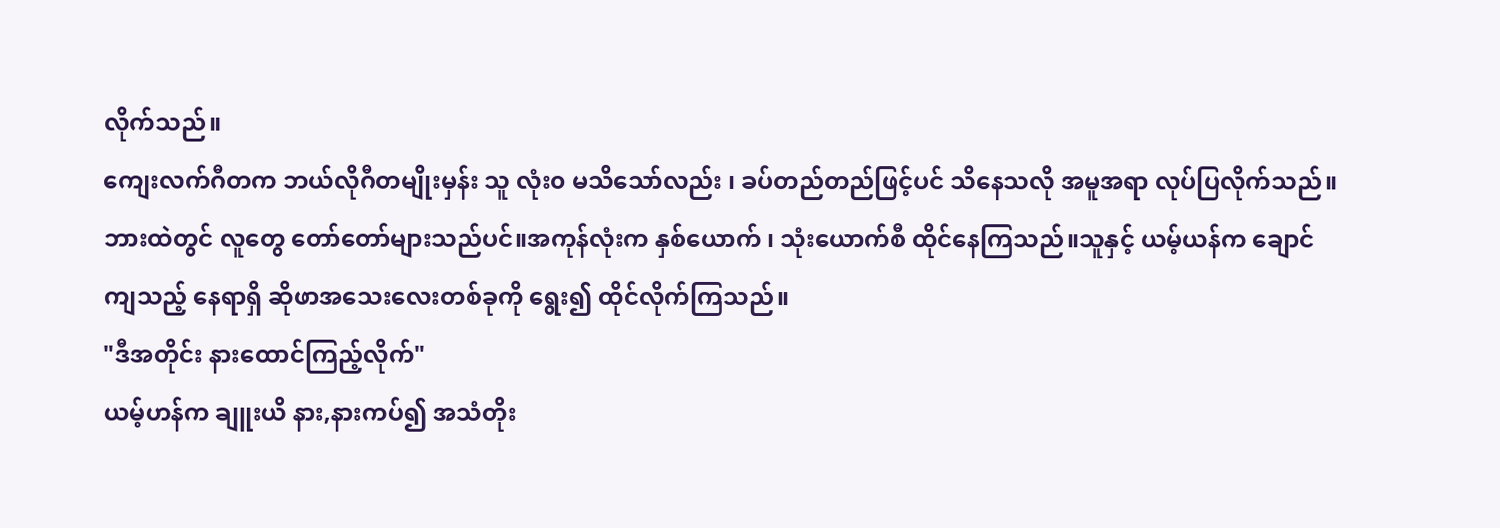လိုက်သည်။
ကျေးလက်ဂီတက ဘယ်လိုဂီတမျိုးမှန်း သူ လုံး၀ မသိသော်လည်း ၊ ခပ်တည်တည်ဖြင့်ပင် သိနေသလို အမူအရာ လုပ်ပြလိုက်သည်။
ဘားထဲတွင် လူတွေ တော်တော်များသည်ပင်။အကုန်လုံးက နှစ်ယောက် ၊ သုံးယောက်စီ ထိုင်နေကြသည်။သူနှင့် ယမ့်ယန်က ချောင်ကျသည့် နေရာရှိ ဆိုဖာအသေးလေးတစ်ခုကို ရွေး၍ ထိုင်လိုက်ကြသည်။
"ဒီအတိုင်း နားထောင်ကြည့်လိုက်"
ယမ့်ဟန်က ချူးယိ နား,နားကပ်၍ အသံတိုး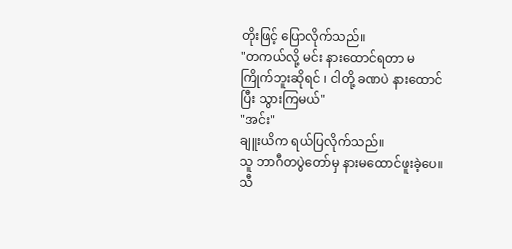တိုးဖြင့် ပြောလိုက်သည်။
"တကယ်လို့ မင်း နားထောင်ရတာ မကြိုက်ဘူးဆိုရင် ၊ ငါတို့ ခဏပဲ နားထောင်ပြီး သွားကြမယ်"
"အင်း"
ချူးယိက ရယ်ပြလိုက်သည်။
သူ ဘာဂီတပွဲတော်မှ နားမထောင်ဖူးခဲ့ပေ။သီ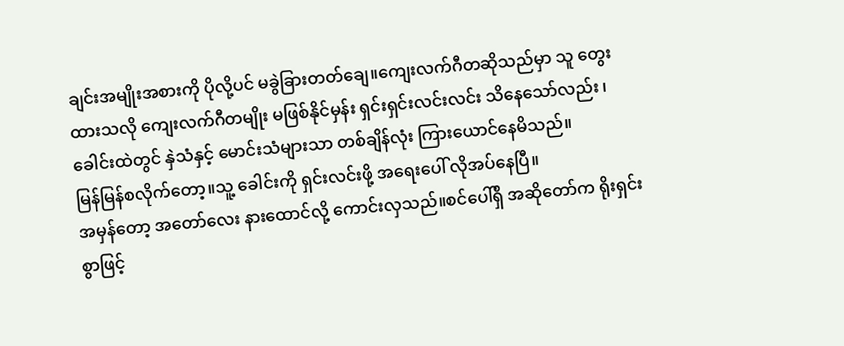ချင်းအမျိုးအစားကို ပိုလို့ပင် မခွဲခြားတတ်ချေ။ကျေးလက်ဂီတဆိုသည်မှာ သူ တွေးထားသလို ကျေးလက်ဂီတမျိုး မဖြစ်နိုင်မှန်း ရှင်းရှင်းလင်းလင်း သိနေသော်လည်း ၊ ခေါင်းထဲတွင် နှဲသံနှင့် မောင်းသံများသာ တစ်ချိန်လုံး ကြားယောင်နေမိသည်။
မြန်မြန်စလိုက်တော့။သူ့ ခေါင်းကို ရှင်းလင်းဖို့ အရေးပေါ် လိုအပ်နေပြီ။
အမှန်တော့ အတော်လေး နားထောင်လို့ ကောင်းလှသည်။စင်ပေါ်ရှိ အဆိုတော်က ရိုးရှင်းစွာဖြင့်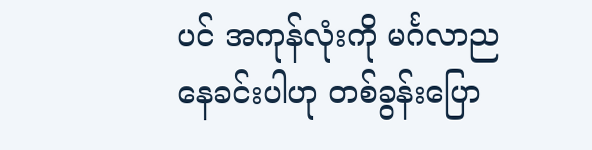ပင် အကုန်လုံးကို မင်္ဂလာညနေခင်းပါဟု တစ်ခွန်းပြော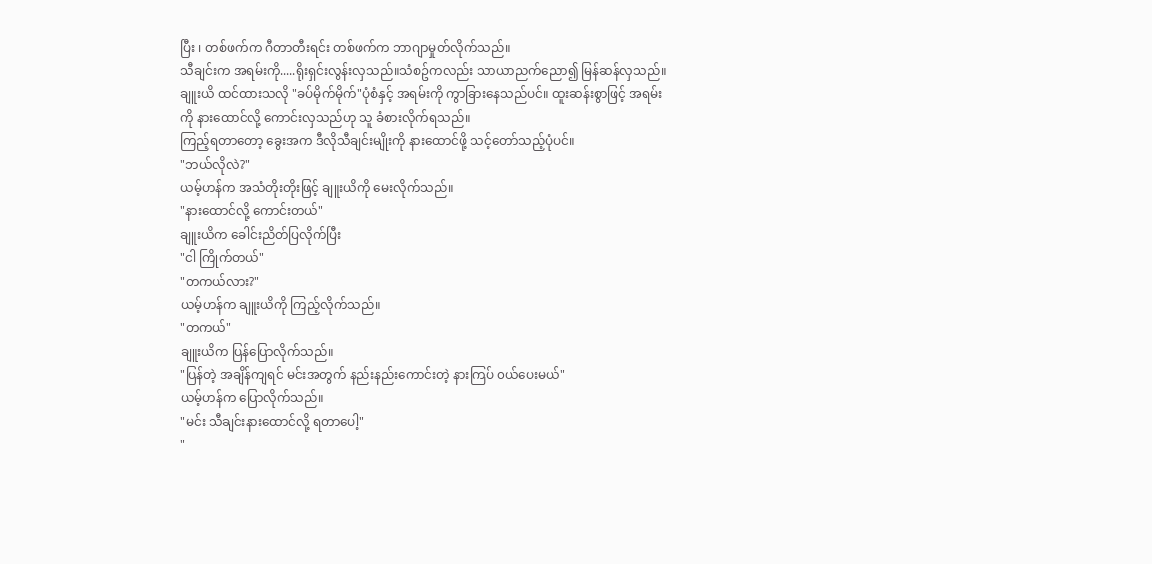ပြီး ၊ တစ်ဖက်က ဂီတာတီးရင်း တစ်ဖက်က ဘာဂျာမှုတ်လိုက်သည်။
သီချင်းက အရမ်းကို.....ရိုးရှင်းလွန်းလှသည်။သံစဥ်ကလည်း သာယာညက်ညော၍ မြန်ဆန်လှသည်။ချူးယိ ထင်ထားသလို "ခပ်မိုက်မိုက်"ပုံစံနှင့် အရမ်းကို ကွာခြားနေသည်ပင်။ ထူးဆန်းစွာဖြင့် အရမ်းကို နားထောင်လို့ ကောင်းလှသည်ဟု သူ ခံစားလိုက်ရသည်။
ကြည့်ရတာတော့ ခွေးအက ဒီလိုသီချင်းမျိုးကို နားထောင်ဖို့ သင့်တော်သည့်ပုံပင်။
"ဘယ်လိုလဲ?"
ယမ့်ဟန်က အသံတိုးတိုးဖြင့် ချူးယိကို မေးလိုက်သည်။
"နားထောင်လို့ ကောင်းတယ်"
ချူးယိက ခေါင်းညိတ်ပြလိုက်ပြီး
"ငါ ကြိုက်တယ်"
"တကယ်လား?"
ယမ့်ဟန်က ချူးယိကို ကြည့်လိုက်သည်။
"တကယ်"
ချူးယိက ပြန်ပြောလိုက်သည်။
"ပြန်တဲ့ အချိန်ကျရင် မင်းအတွက် နည်းနည်းကောင်းတဲ့ နားကြပ် ၀ယ်ပေးမယ်"
ယမ့်ဟန်က ပြောလိုက်သည်။
"မင်း သီချင်းနားထောင်လို့ ရတာပေါ့"
"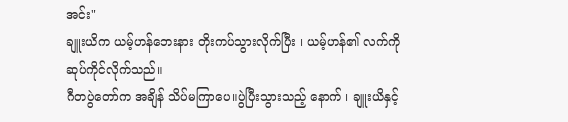အင်း"
ချူးယိက ယမ့်ဟန်ဘေးနား တိုးကပ်သွားလိုက်ပြီး ၊ ယမ့်ဟန်၏ လက်ကို ဆုပ်ကိုင်လိုက်သည်။
ဂီတပွဲတော်က အချိန် သိပ်မကြာပေ။ပွဲပြီးသွားသည့် နောက် ၊ ချူးယိနှင့်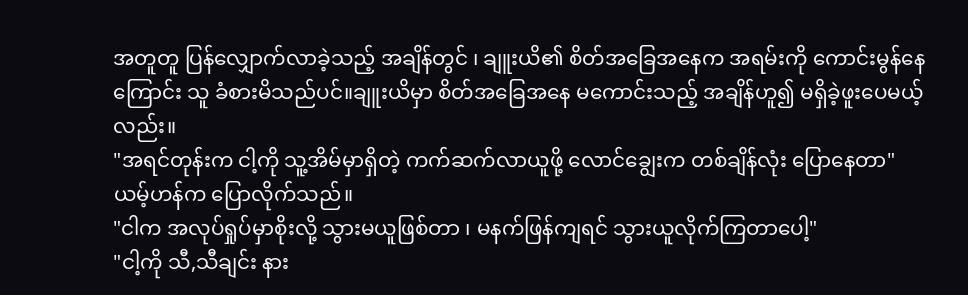အတူတူ ပြန်လျှောက်လာခဲ့သည့် အချိန်တွင် ၊ ချူးယိ၏ စိတ်အခြေအနေက အရမ်းကို ကောင်းမွန်နေကြောင်း သူ ခံစားမိသည်ပင်။ချူးယိမှာ စိတ်အခြေအနေ မကောင်းသည့် အချိန်ဟူ၍ မရှိခဲ့ဖူးပေမယ့်လည်း။
"အရင်တုန်းက ငါ့ကို သူ့အိမ်မှာရှိတဲ့ ကက်ဆက်လာယူဖို့ လောင်ချွေးက တစ်ချိန်လုံး ပြောနေတာ"
ယမ့်ဟန်က ပြောလိုက်သည်။
"ငါက အလုပ်ရှုပ်မှာစိုးလို့ သွားမယူဖြစ်တာ ၊ မနက်ဖြန်ကျရင် သွားယူလိုက်ကြတာပေါ့"
"ငါ့ကို သီ,သီချင်း နား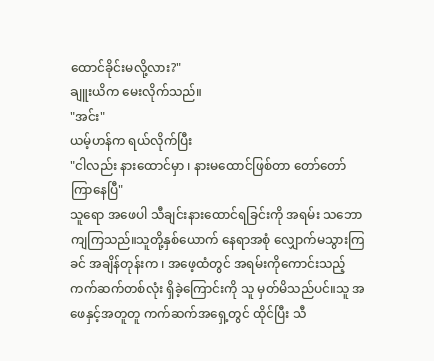ထောင်ခိုင်းမလို့လား?"
ချူးယိက မေးလိုက်သည်။
"အင်း"
ယမ့်ဟန်က ရယ်လိုက်ပြီး
"ငါလည်း နားထောင်မှာ ၊ နားမထောင်ဖြစ်တာ တော်တော်ကြာနေပြီ"
သူရော အဖေပါ သီချင်းနားထောင်ရခြင်းကို အရမ်း သဘောကျကြသည်။သူတို့နှစ်ယောက် နေရာအစုံ လျှောက်မသွားကြခင် အချိန်တုန်းက ၊ အဖေ့ထံတွင် အရမ်းကိုကောင်းသည့် ကက်ဆက်တစ်လုံး ရှိခဲ့ကြောင်းကို သူ မှတ်မိသည်ပင်။သူ အဖေနှင့်အတူတူ ကက်ဆက်အရှေ့တွင် ထိုင်ပြီး သီ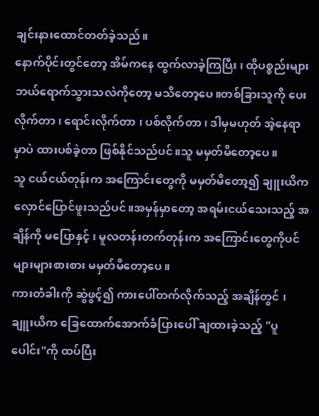ချင်းနားထောင်တတ်ခဲ့သည်။
နောက်ပိုင်းတွင်တော့ အိမ်ကနေ ထွက်လာခဲ့ကြပြီး ၊ ထိုပစ္စည်းများ ဘယ်ရောက်သွားသလဲကိုတော့ မသိတော့ပေ။တစ်ခြားသူကို ပေးလိုက်တာ ၊ ရောင်းလိုက်တာ ၊ ပစ်လိုက်တာ ၊ ဒါမှမဟုတ် အဲ့နေရာမှာပဲ ထားပစ်ခဲ့တာ ဖြစ်နိုင်သည်ပင်။သူ မမှတ်မိတော့ပေ။
သူ ငယ်ငယ်တုန်းက အကြောင်းတွေကို မမှတ်မိတော့၍ ချူးယိက လှောင်ပြောင်ဖူးသည်ပင်။အမှန်မှာတော့ အရမ်းငယ်သေးသည့် အချိန်ကို မပြောနှင့် ၊ မူလတန်းတက်တုန်းက အကြောင်းတွေကိုပင် များများစားစား မမှတ်မိတော့ပေ။
ကားတံခါးကို ဆွဲဖွင့်၍ ကားပေါ်တက်လိုက်သည့် အချိန်တွင် ၊ ချူးယိက ခြေထောက်အောက်ခံပြားပေါ် ချထားခဲ့သည့် "ပူပေါင်း"ကို ထပ်ပြီး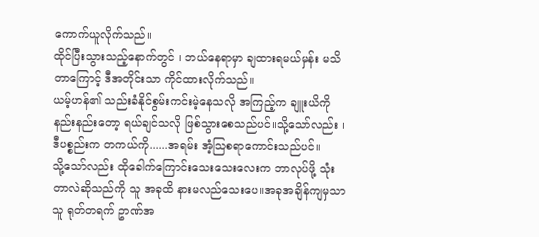ကောက်ယူလိုက်သည်။
ထိုင်ပြီးသွားသည့်နောက်တွင် ၊ ဘယ်နေရာမှာ ချထားရမယ်မှန်း မသိတာကြောင့် ဒီအတိုင်းသာ ကိုင်ထားလိုက်သည်။
ယမ့်ဟန်၏ သည်းခံနိုင်စွမ်းကင်းမဲ့နေသလို အကြည့်က ချူးယိကို နည်းနည်းတော့ ရယ်ချင်သလို ဖြစ်သွားစေသည်ပင်။သို့သော်လည်း ၊ ဒီပစ္စည်းက တကယ်ကို......အရမ်း အံ့သြစရာကောင်းသည်ပင်။
သို့သော်လည်း ထိုခေါက်ကြောင်းသေးသေးလေးက ဘာလုပ်ဖို့ သုံးတာလဲဆိုသည်ကို သူ အခုထိ နားမလည်သေးပေ။အခုအချိန်ကျမှသာ သူ ရုတ်တရက် ဥာဏ်အ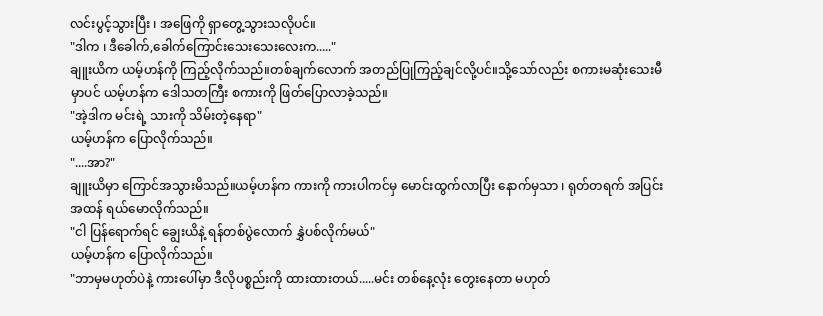လင်းပွင့်သွားပြီး ၊ အဖြေကို ရှာတွေ့သွားသလိုပင်။
"ဒါက ၊ ဒီခေါက်,ခေါက်ကြောင်းသေးသေးလေးက....."
ချူးယိက ယမ့်ဟန်ကို ကြည့်လိုက်သည်။တစ်ချက်လောက် အတည်ပြုကြည့်ချင်လို့ပင်။သို့သော်လည်း စကားမဆုံးသေးမီမှာပင် ယမ့်ဟန်က ဒေါသတကြီး စကားကို ဖြတ်ပြောလာခဲ့သည်။
"အဲ့ဒါက မင်းရဲ့ သားကို သိမ်းတဲ့နေရာ"
ယမ့်ဟန်က ပြောလိုက်သည်။
"....အာ?"
ချူးယိမှာ ကြောင်အသွားမိသည်။ယမ့်ဟန်က ကားကို ကားပါကင်မှ မောင်းထွက်လာပြီး နောက်မှသာ ၊ ရုတ်တရက် အပြင်းအထန် ရယ်မောလိုက်သည်။
"ငါ ပြန်ရောက်ရင် ချွေးယိနဲ့ ရန်တစ်ပွဲလောက် နွှဲပစ်လိုက်မယ်"
ယမ့်ဟန်က ပြောလိုက်သည်။
"ဘာမှမဟုတ်ပဲနဲ့ ကားပေါ်မှာ ဒီလိုပစ္စည်းကို ထားထားတယ်.....မင်း တစ်နေ့လုံး တွေးနေတာ မဟုတ်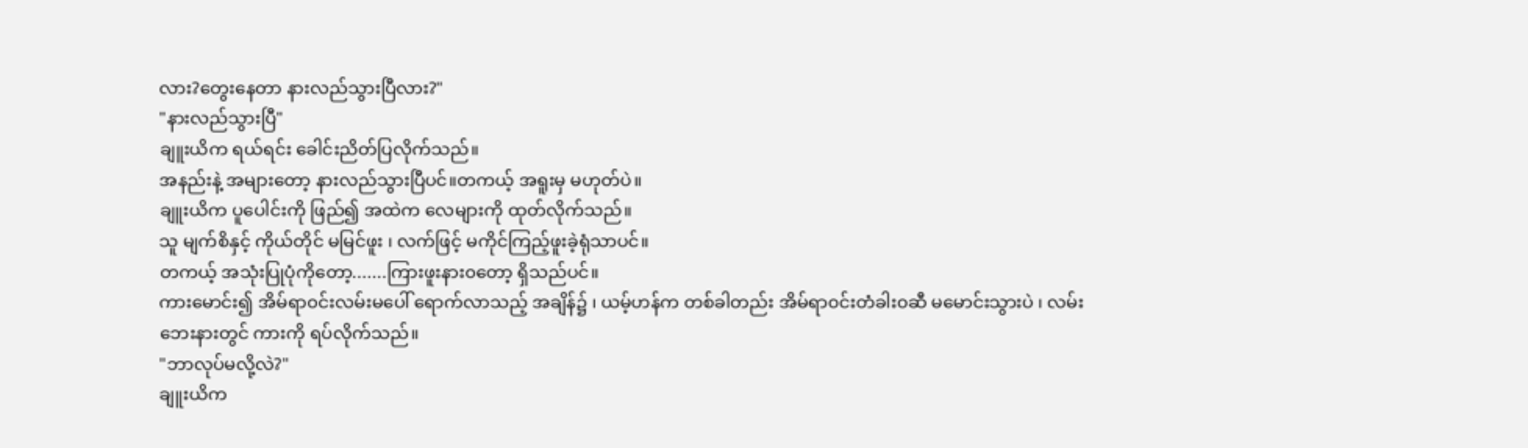လား?တွေးနေတာ နားလည်သွားပြီလား?"
"နားလည်သွားပြီ"
ချူးယိက ရယ်ရင်း ခေါင်းညိတ်ပြလိုက်သည်။
အနည်းနဲ့ အများတော့ နားလည်သွားပြီပင်။တကယ့် အရူးမှ မဟုတ်ပဲ။
ချူးယိက ပူပေါင်းကို ဖြည်၍ အထဲက လေများကို ထုတ်လိုက်သည်။
သူ မျက်စိနှင့် ကိုယ်တိုင် မမြင်ဖူး ၊ လက်ဖြင့် မကိုင်ကြည့်ဖူးခဲ့ရုံသာပင်။
တကယ့် အသုံးပြုပုံကိုတော့.......ကြားဖူးနား၀တော့ ရှိသည်ပင်။
ကားမောင်း၍ အိမ်ရာ၀င်းလမ်းမပေါ် ရောက်လာသည့် အချိန်၌ ၊ ယမ့်ဟန်က တစ်ခါတည်း အိမ်ရာ၀င်းတံခါး၀ဆီ မမောင်းသွားပဲ ၊ လမ်းဘေးနားတွင် ကားကို ရပ်လိုက်သည်။
"ဘာလုပ်မလို့လဲ?"
ချူးယိက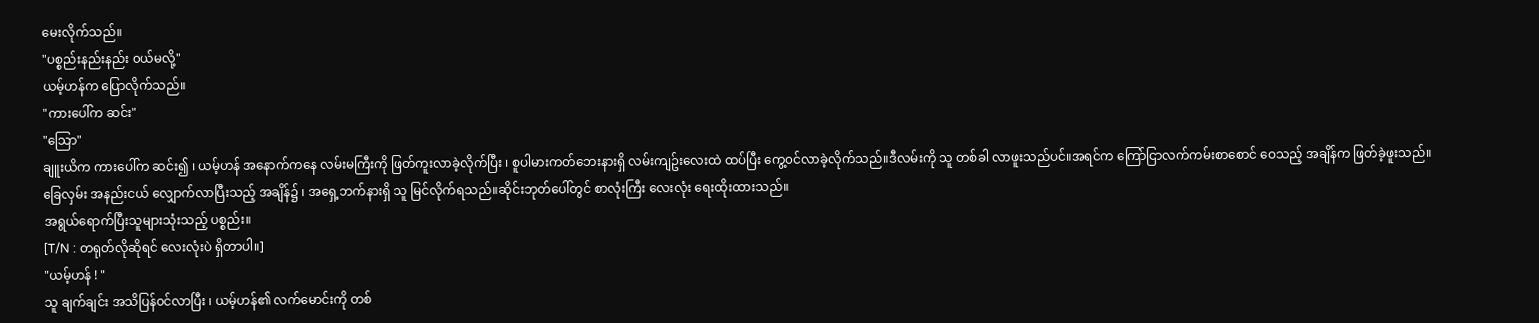မေးလိုက်သည်။
"ပစ္စည်းနည်းနည်း ၀ယ်မလို့"
ယမ့်ဟန်က ပြောလိုက်သည်။
"ကားပေါ်က ဆင်း"
"သြော"
ချူးယိက ကားပေါ်က ဆင်း၍ ၊ ယမ့်ဟန် အနောက်ကနေ လမ်းမကြီးကို ဖြတ်ကူးလာခဲ့လိုက်ပြီး ၊ စူပါမားကတ်ဘေးနားရှိ လမ်းကျဥ်းလေးထဲ ထပ်ပြီး ကွေ့၀င်လာခဲ့လိုက်သည်။ဒီလမ်းကို သူ တစ်ခါ လာဖူးသည်ပင်။အရင်က ကြော်ငြာလက်ကမ်းစာစောင် ဝေသည့် အချိန်က ဖြတ်ခဲ့ဖူးသည်။
ခြေလှမ်း အနည်းငယ် လျှောက်လာပြီးသည့် အချိန်၌ ၊ အရှေ့ဘက်နားရှိ သူ မြင်လိုက်ရသည်။ဆိုင်းဘုတ်ပေါ်တွင် စာလုံးကြီး လေးလုံး ရေးထိုးထားသည်။
အရွယ်ရောက်ပြီးသူများသုံးသည့် ပစ္စည်း။
[T/N : တရုတ်လိုဆိုရင် လေးလုံးပဲ ရှိတာပါ။]
"ယမ့်ဟန် ! "
သူ ချက်ချင်း အသိပြန်၀င်လာပြီး ၊ ယမ့်ဟန်၏ လက်မောင်းကို တစ်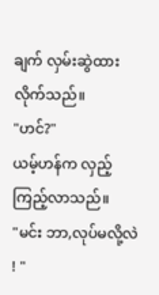ချက် လှမ်းဆွဲထားလိုက်သည်။
"ဟင်?"
ယမ့်ဟန်က လှည့်ကြည့်လာသည်။
"မင်း ဘာ,လုပ်မလို့လဲ ! "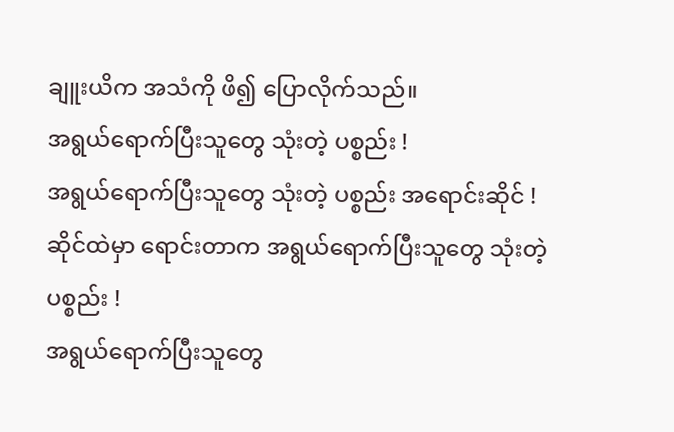ချူးယိက အသံကို ဖိ၍ ပြောလိုက်သည်။
အရွယ်ရောက်ပြီးသူတွေ သုံးတဲ့ ပစ္စည်း !
အရွယ်ရောက်ပြီးသူတွေ သုံးတဲ့ ပစ္စည်း အရောင်းဆိုင် !
ဆိုင်ထဲမှာ ရောင်းတာက အရွယ်ရောက်ပြီးသူတွေ သုံးတဲ့ ပစ္စည်း !
အရွယ်ရောက်ပြီးသူတွေ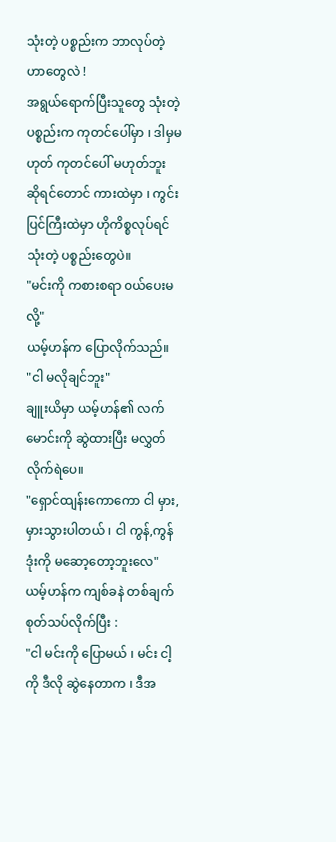သုံးတဲ့ ပစ္စည်းက ဘာလုပ်တဲ့ဟာတွေလဲ !
အရွယ်ရောက်ပြီးသူတွေ သုံးတဲ့ ပစ္စည်းက ကုတင်ပေါ်မှာ ၊ ဒါမှမဟုတ် ကုတင်ပေါ် မဟုတ်ဘူး ဆိုရင်တောင် ကားထဲမှာ ၊ ကွင်းပြင်ကြီးထဲမှာ ဟိုကိစ္စလုပ်ရင် သုံးတဲ့ ပစ္စည်းတွေပဲ။
"မင်းကို ကစားစရာ ၀ယ်ပေးမလို့"
ယမ့်ဟန်က ပြောလိုက်သည်။
"ငါ မလိုချင်ဘူး"
ချူးယိမှာ ယမ့်ဟန်၏ လက်မောင်းကို ဆွဲထားပြီး မလွှတ်လိုက်ရဲပေ။
"ရှောင်ထျန်းကောကော ငါ မှား,မှားသွားပါတယ် ၊ ငါ ကွန်,ကွန်ဒုံးကို မဆော့တော့ဘူးလေ"
ယမ့်ဟန်က ကျစ်ခနဲ တစ်ချက် စုတ်သပ်လိုက်ပြီး :
"ငါ မင်းကို ပြောမယ် ၊ မင်း ငါ့ကို ဒီလို ဆွဲနေတာက ၊ ဒီအ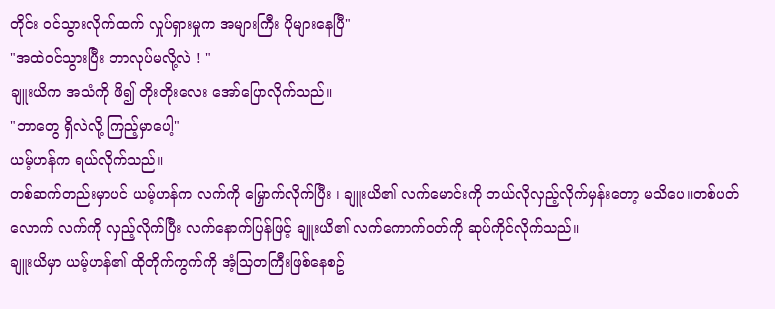တိုင်း ၀င်သွားလိုက်ထက် လှုပ်ရှားမှုက အများကြီး ပိုများနေပြီ"
"အထဲ၀င်သွားပြီး ဘာလုပ်မလို့လဲ ! "
ချူးယိက အသံကို ဖိ၍ တိုးတိုးလေး အော်ပြောလိုက်သည်။
"ဘာတွေ ရှိလဲလို့ ကြည့်မှာပေါ့"
ယမ့်ဟန်က ရယ်လိုက်သည်။
တစ်ဆက်တည်းမှာပင် ယမ့်ဟန်က လက်ကို မြှောက်လိုက်ပြီး ၊ ချူးယိ၏ လက်မောင်းကို ဘယ်လိုလှည့်လိုက်မှန်းတော့ မသိပေ။တစ်ပတ်လောက် လက်ကို လှည့်လိုက်ပြီး လက်နောက်ပြန်ဖြင့် ချူးယိ၏ လက်ကောက်၀တ်ကို ဆုပ်ကိုင်လိုက်သည်။
ချူးယိမှာ ယမ့်ဟန်၏ ထိုတိုက်ကွက်ကို အံ့သြတကြီးဖြစ်နေစဥ်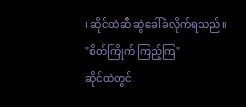၊ ဆိုင်ထဲဆီ ဆွဲခေါ်ခံလိုက်ရသည်။
"စိတ်ကြိုက် ကြည့်ကြ"
ဆိုင်ထဲတွင်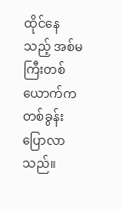ထိုင်နေသည့် အစ်မကြီးတစ်ယောက်က တစ်ခွန်းပြောလာသည်။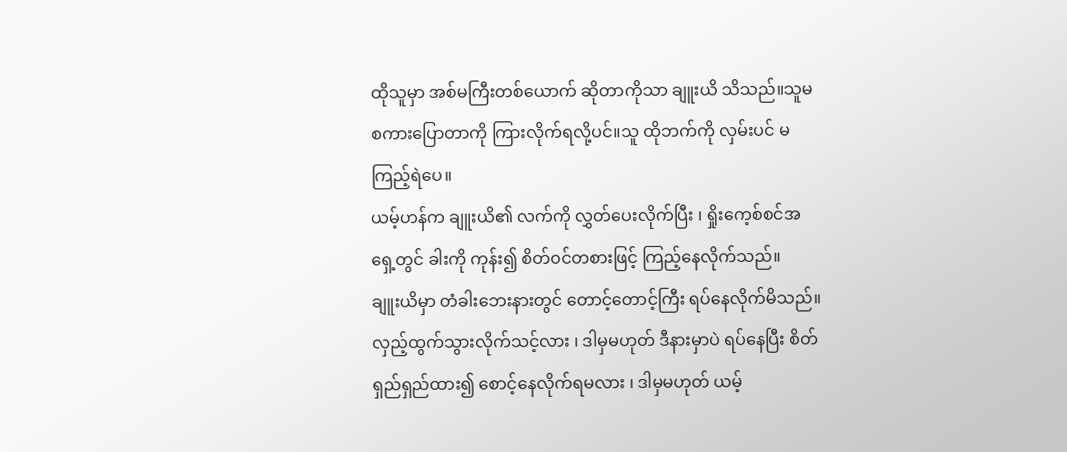ထိုသူမှာ အစ်မကြီးတစ်ယောက် ဆိုတာကိုသာ ချူးယိ သိသည်။သူမ စကားပြောတာကို ကြားလိုက်ရလို့ပင်။သူ ထိုဘက်ကို လှမ်းပင် မကြည့်ရဲပေ။
ယမ့်ဟန်က ချူးယိ၏ လက်ကို လွှတ်ပေးလိုက်ပြီး ၊ ရှိုးကေ့စ်စင်အရှေ့တွင် ခါးကို ကုန်း၍ စိတ်၀င်တစားဖြင့် ကြည့်နေလိုက်သည်။
ချူးယိမှာ တံခါးဘေးနားတွင် တောင့်တောင့်ကြီး ရပ်နေလိုက်မိသည်။လှည့်ထွက်သွားလိုက်သင့်လား ၊ ဒါမှမဟုတ် ဒီနားမှာပဲ ရပ်နေပြီး စိတ်ရှည်ရှည်ထား၍ စောင့်နေလိုက်ရမလား ၊ ဒါမှမဟုတ် ယမ့်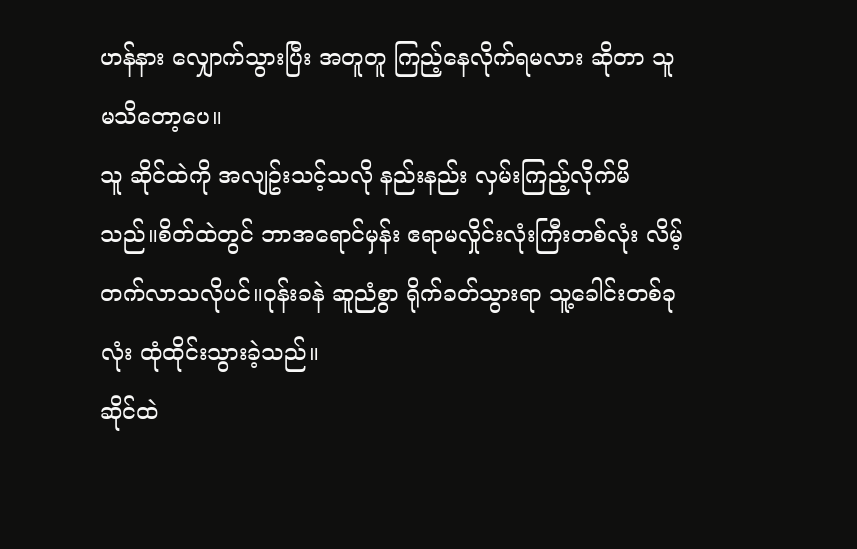ဟန်နား လျှောက်သွားပြီး အတူတူ ကြည့်နေလိုက်ရမလား ဆိုတာ သူ မသိတော့ပေ။
သူ ဆိုင်ထဲကို အလျဥ်းသင့်သလို နည်းနည်း လှမ်းကြည့်လိုက်မိသည်။စိတ်ထဲတွင် ဘာအရောင်မှန်း ဧရာမလှိုင်းလုံးကြီးတစ်လုံး လိမ့်တက်လာသလိုပင်။၀ုန်းခနဲ ဆူညံစွာ ရိုက်ခတ်သွားရာ သူ့ခေါင်းတစ်ခုလုံး ထုံထိုင်းသွားခဲ့သည်။
ဆိုင်ထဲ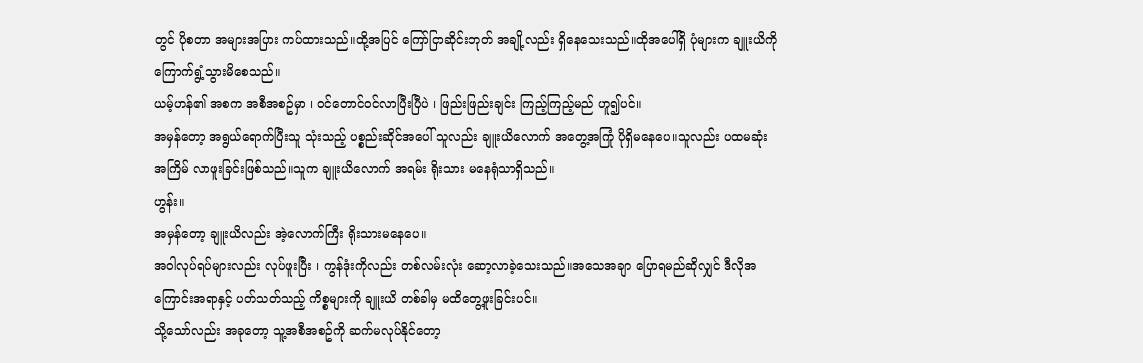တွင် ပိုစတာ အများအပြား ကပ်ထားသည်။ထို့အပြင် ကြော်ငြာဆိုင်းဘုတ် အချို့လည်း ရှိနေသေးသည်။ထိုအပေါ်ရှိ ပုံများက ချူးယိကို ကြောက်ရွံ့သွားမိစေသည်။
ယမ့်ဟန်၏ အစက အစီအစဥ်မှာ ၊ ၀င်တောင်၀င်လာပြီးပြီပဲ ၊ ဖြည်းဖြည်းချင်း ကြည့်ကြည့်မည် ဟူ၍ပင်။
အမှန်တော့ အရွယ်ရောက်ပြီးသူ သုံးသည့် ပစ္စည်းဆိုင်အပေါ် သူလည်း ချူးယိလောက် အတွေ့အကြုံ ပိုရှိမနေပေ။သူလည်း ပထမဆုံးအကြိမ် လာဖူးခြင်းဖြစ်သည်။သူက ချူးယိလောက် အရမ်း ရိုးသား မနေရုံသာရှိသည်။
ဟွန်း။
အမှန်တော့ ချူးယိလည်း အဲ့လောက်ကြီး ရိုးသားမနေပေ။
အဝါလုပ်ရပ်များလည်း လုပ်ဖူးပြီး ၊ ကွန်ဒုံးကိုလည်း တစ်လမ်းလုံး ဆော့လာခဲ့သေးသည်။အသေအချာ ပြောရမည်ဆိုလျှင် ဒီလိုအကြောင်းအရာနှင့် ပတ်သတ်သည့် ကိစ္စများကို ချူးယိ တစ်ခါမှ မထိတွေ့ဖူးခြင်းပင်။
သို့သော်လည်း အခုတော့ သူ့အစီအစဥ်ကို ဆက်မလုပ်နိုင်တော့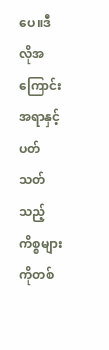ပေ။ဒီလိုအကြောင်းအရာနှင့် ပတ်သတ်သည့် ကိစ္စများကိုတစ်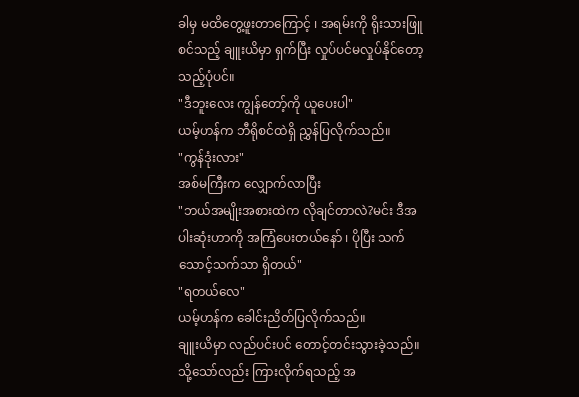ခါမှ မထိတွေ့ဖူးတာကြောင့် ၊ အရမ်းကို ရိုးသားဖြူစင်သည့် ချူးယိမှာ ရှက်ပြီး လှုပ်ပင်မလှုပ်နိုင်တော့သည့်ပုံပင်။
"ဒီဘူးလေး ကျွန်တော့်ကို ယူပေးပါ"
ယမ့်ဟန်က ဘီရိုစင်ထဲရှိ ညွှန်ပြလိုက်သည်။
"ကွန်ဒုံးလား"
အစ်မကြီးက လျှောက်လာပြီး
"ဘယ်အမျိုးအစားထဲက လိုချင်တာလဲ?မင်း ဒီအပါးဆုံးဟာကို အကြံပေးတယ်နော် ၊ ပိုပြီး သက်သောင့်သက်သာ ရှိတယ်"
"ရတယ်လေ"
ယမ့်ဟန်က ခေါင်းညိတ်ပြလိုက်သည်။
ချူးယိမှာ လည်ပင်းပင် တောင့်တင်းသွားခဲ့သည်။သို့သော်လည်း ကြားလိုက်ရသည့် အ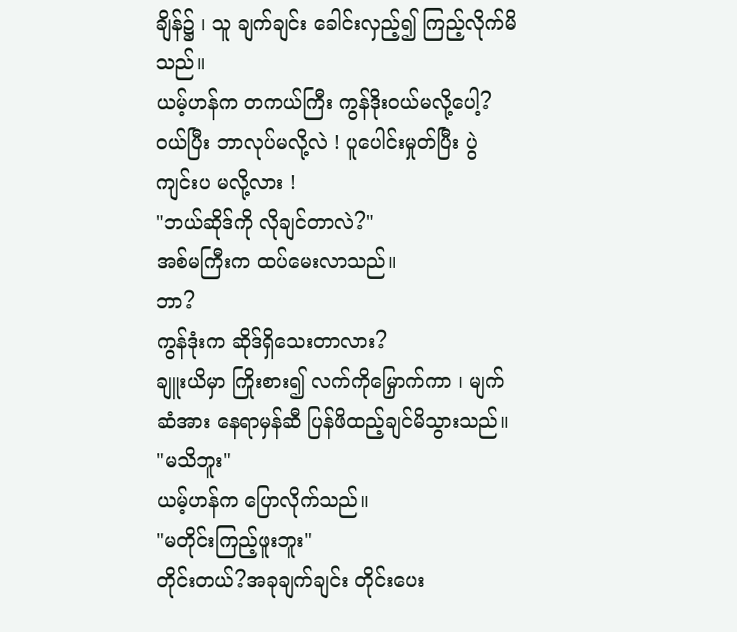ချိန်၌ ၊ သူ ချက်ချင်း ခေါင်းလှည့်၍ ကြည့်လိုက်မိသည်။
ယမ့်ဟန်က တကယ်ကြီး ကွန်ဒိုး၀ယ်မလို့ပေါ့?
၀ယ်ပြီး ဘာလုပ်မလို့လဲ ! ပူပေါင်းမှုတ်ပြီး ပွဲကျင်းပ မလို့လား !
"ဘယ်ဆိုဒ်ကို လိုချင်တာလဲ?"
အစ်မကြီးက ထပ်မေးလာသည်။
ဘာ?
ကွန်ဒုံးက ဆိုဒ်ရှိသေးတာလား?
ချူးယိမှာ ကြိုးစား၍ လက်ကိုမြှောက်ကာ ၊ မျက်ဆံအား နေရာမှန်ဆီ ပြန်ဖိထည့်ချင်မိသွားသည်။
"မသိဘူး"
ယမ့်ဟန်က ပြောလိုက်သည်။
"မတိုင်းကြည့်ဖူးဘူး"
တိုင်းတယ်?အခုချက်ချင်း တိုင်းပေး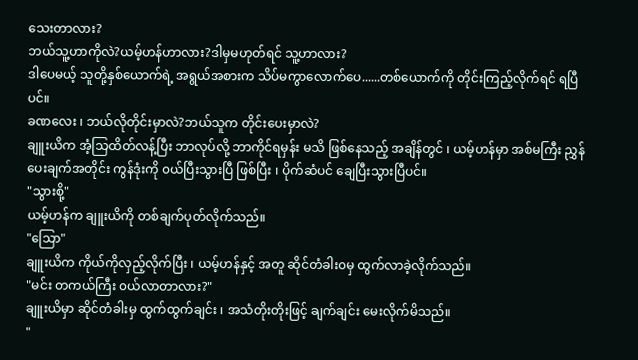သေးတာလား?
ဘယ်သူ့ဟာကိုလဲ?ယမ့်ဟန်ဟာလား?ဒါမှမဟုတ်ရင် သူ့ဟာလား?
ဒါပေမယ့် သူတို့နှစ်ယောက်ရဲ့ အရွယ်အစားက သိပ်မကွာလောက်ပေ......တစ်ယောက်ကို တိုင်းကြည့်လိုက်ရင် ရပြီပင်။
ခဏလေး ၊ ဘယ်လိုတိုင်းမှာလဲ?ဘယ်သူက တိုင်းပေးမှာလဲ?
ချူးယိက အံ့သြထိတ်လန့်ပြီး ဘာလုပ်လို့ ဘာကိုင်ရမှန်း မသိ ဖြစ်နေသည့် အချိန်တွင် ၊ ယမ့်ဟန်မှာ အစ်မကြီး ညွှန်ပေးချက်အတိုင်း ကွန်ဒုံးကို ၀ယ်ပြီးသွားပြီ ဖြစ်ပြီး ၊ ပိုက်ဆံပင် ချေပြီးသွားပြီပင်။
"သွားစို့"
ယမ့်ဟန်က ချူးယိကို တစ်ချက်ပုတ်လိုက်သည်။
"သြော"
ချူးယိက ကိုယ်ကိုလှည့်လိုက်ပြီး ၊ ယမ့်ဟန်နှင့် အတူ ဆိုင်တံခါး၀မှ ထွက်လာခဲ့လိုက်သည်။
"မင်း တကယ်ကြီး ၀ယ်လာတာလား?"
ချူးယိမှာ ဆိုင်တံခါးမှ ထွက်ထွက်ချင်း ၊ အသံတိုးတိုးဖြင့် ချက်ချင်း မေးလိုက်မိသည်။
"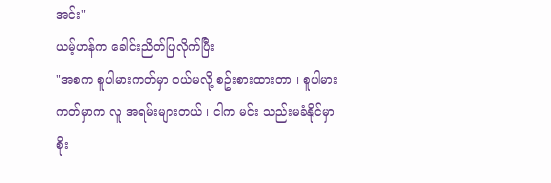အင်း"
ယမ့်ဟန်က ခေါင်းညိတ်ပြလိုက်ပြီး
"အစက စူပါမားကတ်မှာ ၀ယ်မလို့ စဥ်းစားထားတာ ၊ စူပါမားကတ်မှာက လူ အရမ်းများတယ် ၊ ငါက မင်း သည်းမခံနိုင်မှာ စိုး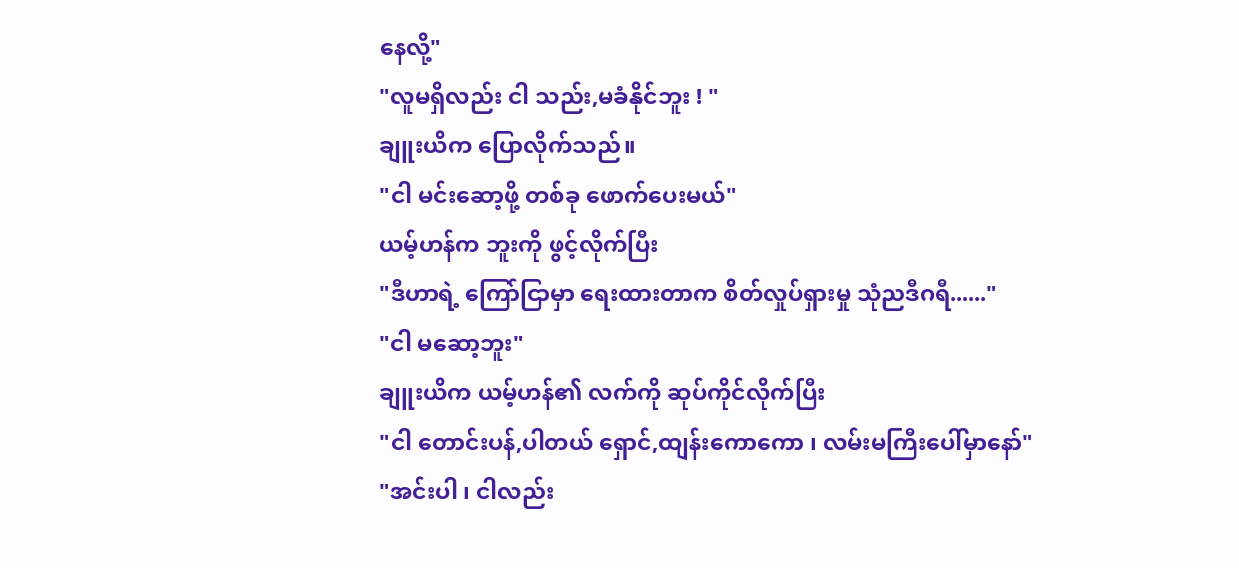နေလို့"
"လူမရှိလည်း ငါ သည်း,မခံနိုင်ဘူး ! "
ချူးယိက ပြောလိုက်သည်။
"ငါ မင်းဆော့ဖို့ တစ်ခု ဖောက်ပေးမယ်"
ယမ့်ဟန်က ဘူးကို ဖွင့်လိုက်ပြီး
"ဒီဟာရဲ့ ကြော်ငြာမှာ ရေးထားတာက စိတ်လှုပ်ရှားမှု သုံညဒီဂရီ......"
"ငါ မဆော့ဘူး"
ချူးယိက ယမ့်ဟန်၏ လက်ကို ဆုပ်ကိုင်လိုက်ပြီး
"ငါ တောင်းပန်,ပါတယ် ရှောင်,ထျန်းကောကော ၊ လမ်းမကြီးပေါ်မှာနော်"
"အင်းပါ ၊ ငါလည်း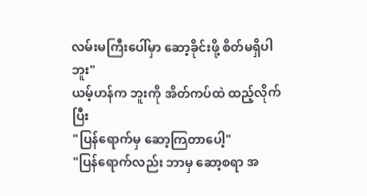လမ်းမကြီးပေါ်မှာ ဆော့ခိုင်းဖို့ စိတ်မရှိပါဘူး"
ယမ့်ဟန်က ဘူးကို အိတ်ကပ်ထဲ ထည့်လိုက်ပြီး
"ပြန်ရောက်မှ ဆော့ကြတာပေါ့"
"ပြန်ရောက်လည်း ဘာမှ ဆော့စရာ အ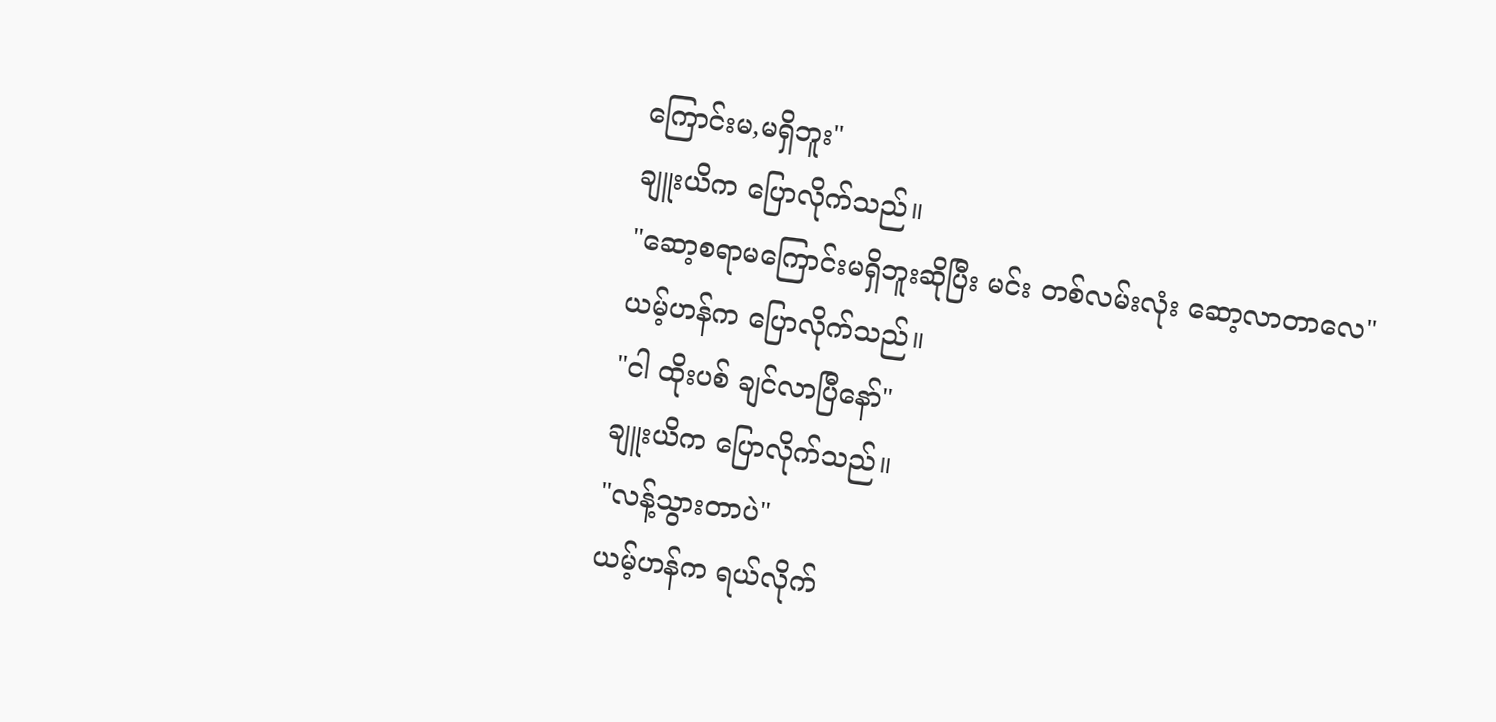ကြောင်းမ,မရှိဘူး"
ချူးယိက ပြောလိုက်သည်။
"ဆော့စရာမကြောင်းမရှိဘူးဆိုပြီး မင်း တစ်လမ်းလုံး ဆော့လာတာလေ"
ယမ့်ဟန်က ပြောလိုက်သည်။
"ငါ ထိုးပစ် ချင်လာပြီနော်"
ချူးယိက ပြောလိုက်သည်။
"လန့်သွားတာပဲ"
ယမ့်ဟန်က ရယ်လိုက်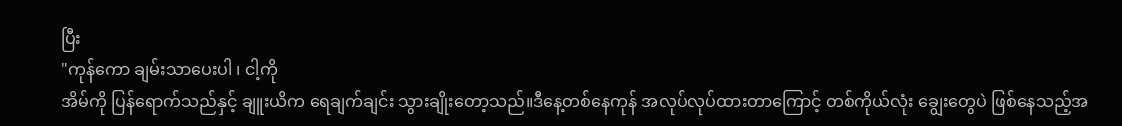ပြီး
"ကုန်ကော ချမ်းသာပေးပါ ၊ ငါ့ကို
အိမ်ကို ပြန်ရောက်သည်နှင့် ချူးယိက ရေချက်ချင်း သွားချိုးတော့သည်။ဒီနေ့တစ်နေကုန် အလုပ်လုပ်ထားတာကြောင့် တစ်ကိုယ်လုံး ချွေးတွေပဲ ဖြစ်နေသည့်အ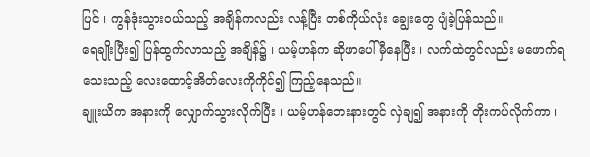ပြင် ၊ ကွန်ဒုံးသွား၀ယ်သည့် အချိန်ကလည်း လန့်ပြီး တစ်ကိုယ်လုံး ချွေးတွေ ပျံခဲ့ပြန်သည်။
ရေချိုးပြီး၍ ပြန်ထွက်လာသည့် အချိန်၌ ၊ ယမ့်ဟန်က ဆိုဖာပေါ် မှီနေပြီး ၊ လက်ထဲတွင်လည်း မဖောက်ရသေးသည့် လေးထောင့်အိတ်လေးကိုကိုင်၍ ကြည့်နေသည်။
ချူးယိက အနားကို လျှောက်သွားလိုက်ပြီး ၊ ယမ့်ဟန်ဘေးနားတွင် လှဲချ၍ အနားကို တိုးကပ်လိုက်ကာ ၊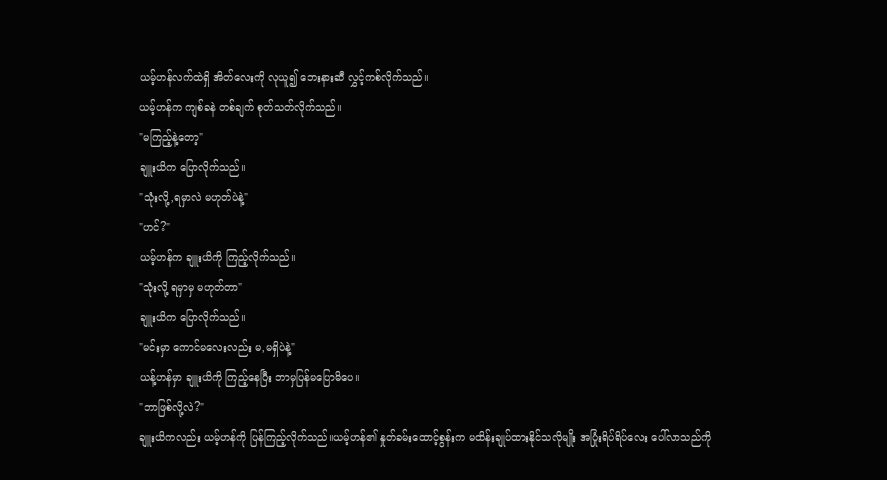ယမ့်ဟန်လက်ထဲရှိ အိတ်လေးကို လုယူ၍ ဘေးနားဆီ လွှင့်ကစ်လိုက်သည်။
ယမ့်ဟန်က ကျစ်ခနဲ တစ်ချက် စုတ်သတ်လိုက်သည်။
"မကြည့်နဲ့တော့"
ချူးယိက ပြောလိုက်သည်။
"သုံးလို့,ရမှာလဲ မဟုတ်ပဲနဲ့"
"ဟင်?"
ယမ့်ဟန်က ချူးယိကို ကြည့်လိုက်သည်။
"သုံးလို့ ရမှာမှ မဟုတ်တာ"
ချူးယိက ပြောလိုက်သည်။
"မင်းမှာ ကောင်မလေးလည်း မ,မရှိပဲနဲ့"
ယန့်ဟန်မှာ ချူးယိကို ကြည့်နေပြီး ဘာမှပြန်မပြောမိပေ။
"ဘာဖြစ်လို့လဲ?"
ချူးယိကလည်း ယမ့်ဟန်ကို ပြန်ကြည့်လိုက်သည်။ယမ့်ဟန်၏ နှုတ်ခမ်းထောင့်စွန်းက မထိန်းချုပ်ထားနိုင်သလိုမျိုး အပြုံးရိပ်ရိပ်လေး ပေါ်လာသည်ကို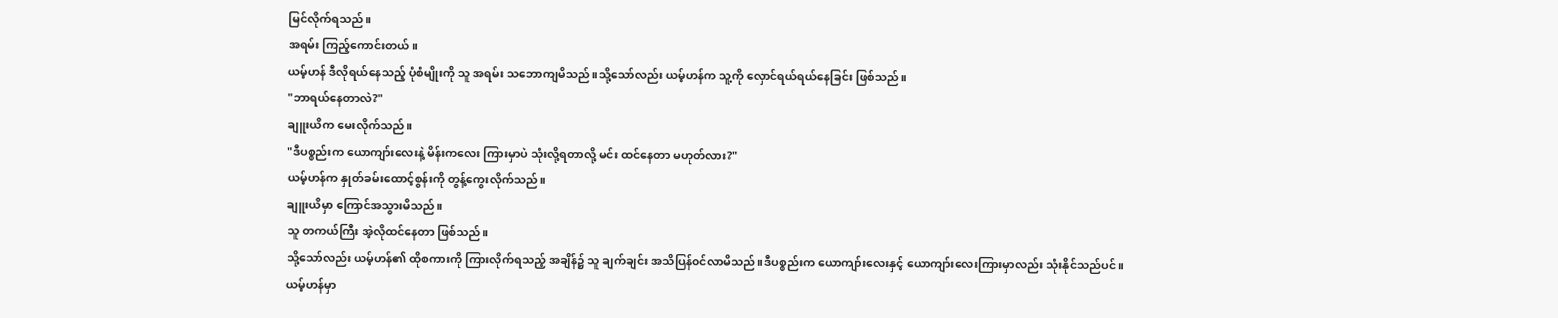မြင်လိုက်ရသည်။
အရမ်း ကြည့်ကောင်းတယ်။
ယမ့်ဟန် ဒီလိုရယ်နေသည့် ပုံစံမျိုးကို သူ အရမ်း သဘောကျမိသည်။သို့သော်လည်း ယမ့်ဟန်က သူ့ကို လှောင်ရယ်ရယ်နေခြင်း ဖြစ်သည်။
"ဘာရယ်နေတာလဲ?"
ချူးယိက မေးလိုက်သည်။
"ဒီပစ္စည်းက ယောကျာ်းလေးနဲ့ မိန်းကလေး ကြားမှာပဲ သုံးလို့ရတာလို့ မင်း ထင်နေတာ မဟုတ်လား?"
ယမ့်ဟန်က နှုတ်ခမ်းထောင့်စွန်းကို တွန့်ကွေးလိုက်သည်။
ချူးယိမှာ ကြောင်အသွားမိသည်။
သူ တကယ်ကြီး အဲ့လိုထင်နေတာ ဖြစ်သည်။
သို့သော်လည်း ယမ့်ဟန်၏ ထိုစကားကို ကြားလိုက်ရသည့် အချိန်၌ သူ ချက်ချင်း အသိပြန်၀င်လာမိသည်။ဒီပစ္စည်းက ယောကျာ်းလေးနှင့် ယောကျာ်းလေးကြားမှာလည်း သုံးနိုင်သည်ပင်။
ယမ့်ဟန်မှာ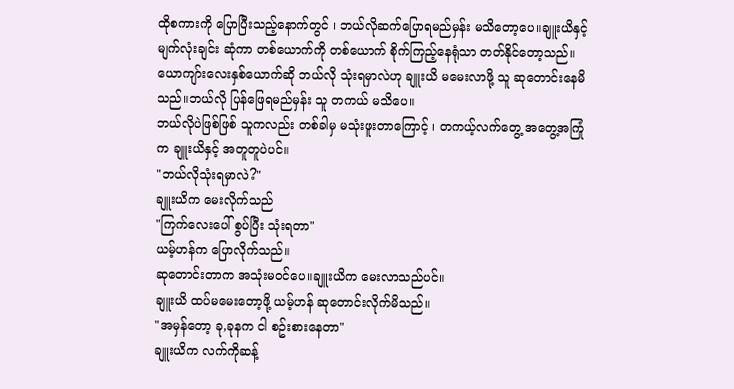ထိုစကားကို ပြောပြီးသည့်နောက်တွင် ၊ ဘယ်လိုဆက်ပြောရမည်မှန်း မသိတော့ပေ။ချူးယိနှင့် မျက်လုံးချင်း ဆုံကာ တစ်ယောက်ကို တစ်ယောက် စိုက်ကြည့်နေရုံသာ တတ်နိုင်တော့သည်။
ယောကျာ်းလေးနှစ်ယောက်ဆို ဘယ်လို သုံးရမှာလဲဟု ချူးယိ မမေးလာဖို့ သူ ဆုတောင်းနေမိသည်။ဘယ်လို ပြန်ဖြေရမည်မှန်း သူ တကယ် မသိပေ။
ဘယ်လိုပဲဖြစ်ဖြစ် သူကလည်း တစ်ခါမှ မသုံးဖူးတာကြောင့် ၊ တကယ့်လက်တွေ့ အတွေ့အကြုံက ချူးယိနှင့် အတူတူပဲပင်။
"ဘယ်လိုသုံးရမှာလဲ?"
ချူးယိက မေးလိုက်သည်
"ကြက်လေးပေါ် စွပ်ပြီး သုံးရတာ"
ယမ့်ဟန်က ပြောလိုက်သည်။
ဆုတောင်းတာက အသုံးမ၀င်ပေ။ချူးယိက မေးလာသည်ပင်။
ချူးယိ ထပ်မမေးတော့ဖို့ ယမ့်ဟန် ဆုတောင်းလိုက်မိသည်။
"အမှန်တော့ ခု,ခုနက ငါ စဥ်းစားနေတာ"
ချူးယိက လက်ကိုဆန့်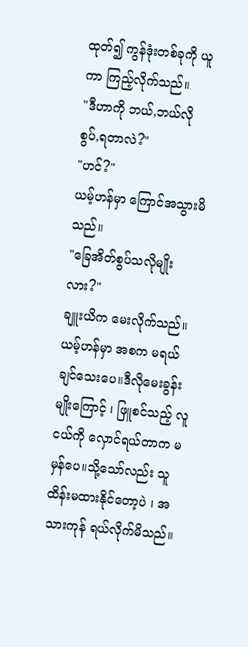ထုတ်၍ ကွန်ဒုံးတစ်ခုကို ယူကာ ကြည့်လိုက်သည်။
"ဒီဟာကို ဘယ်,ဘယ်လို စွပ်,ရတာလဲ?"
"ဟင်?"
ယမ့်ဟန်မှာ ကြောင်အသွားမိသည်။
"ခြေအိတ်စွပ်သလိုမျိုးလား?"
ချူးယိက မေးလိုက်သည်။
ယမ့်ဟန်မှာ အစက မရယ်ချင်သေးပေ။ဒီလိုမေးခွန်းမျိုးကြောင့် ၊ ဖြူစင်သည့် လူငယ်ကို လှောင်ရယ်တာက မမှန်ပေ။သို့သော်လည်း သူ ထိန်းမထားနိုင်တော့ပဲ ၊ အသားကုန် ရယ်လိုက်မိသည်။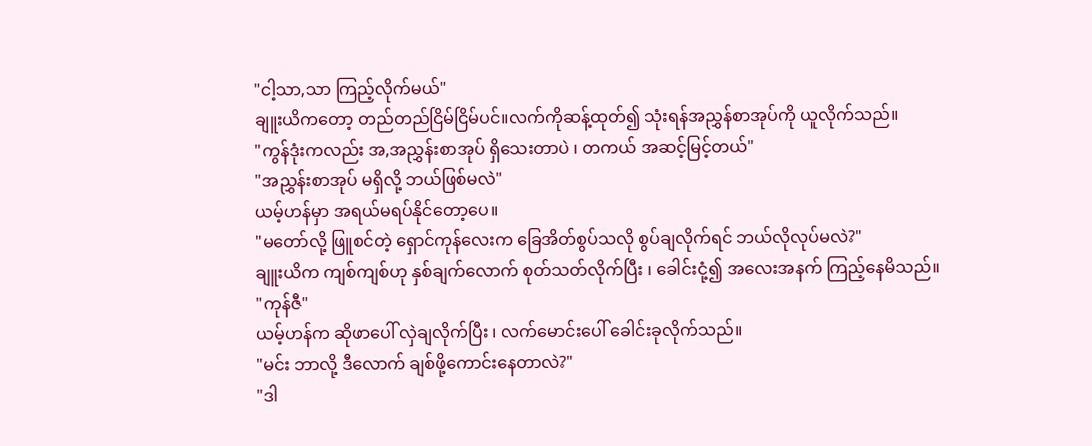"ငါ့သာ,သာ ကြည့်လိုက်မယ်"
ချူးယိကတော့ တည်တည်ငြိမ်ငြိမ်ပင်။လက်ကိုဆန့်ထုတ်၍ သုံးရန်အညွှန်စာအုပ်ကို ယူလိုက်သည်။
"ကွန်ဒုံးကလည်း အ,အညွှန်းစာအုပ် ရှိသေးတာပဲ ၊ တကယ် အဆင့်မြင့်တယ်"
"အညွှန်းစာအုပ် မရှိလို့ ဘယ်ဖြစ်မလဲ"
ယမ့်ဟန်မှာ အရယ်မရပ်နိုင်တော့ပေ။
"မတော်လို့ ဖြူစင်တဲ့ ရှောင်ကုန်လေးက ခြေအိတ်စွပ်သလို စွပ်ချလိုက်ရင် ဘယ်လိုလုပ်မလဲ?"
ချူးယိက ကျစ်ကျစ်ဟု နှစ်ချက်လောက် စုတ်သတ်လိုက်ပြီး ၊ ခေါင်းငုံ့၍ အလေးအနက် ကြည့်နေမိသည်။
"ကုန်ဇီ"
ယမ့်ဟန်က ဆိုဖာပေါ် လှဲချလိုက်ပြီး ၊ လက်မောင်းပေါ် ခေါင်းခုလိုက်သည်။
"မင်း ဘာလို့ ဒီလောက် ချစ်ဖို့ကောင်းနေတာလဲ?"
"ဒါ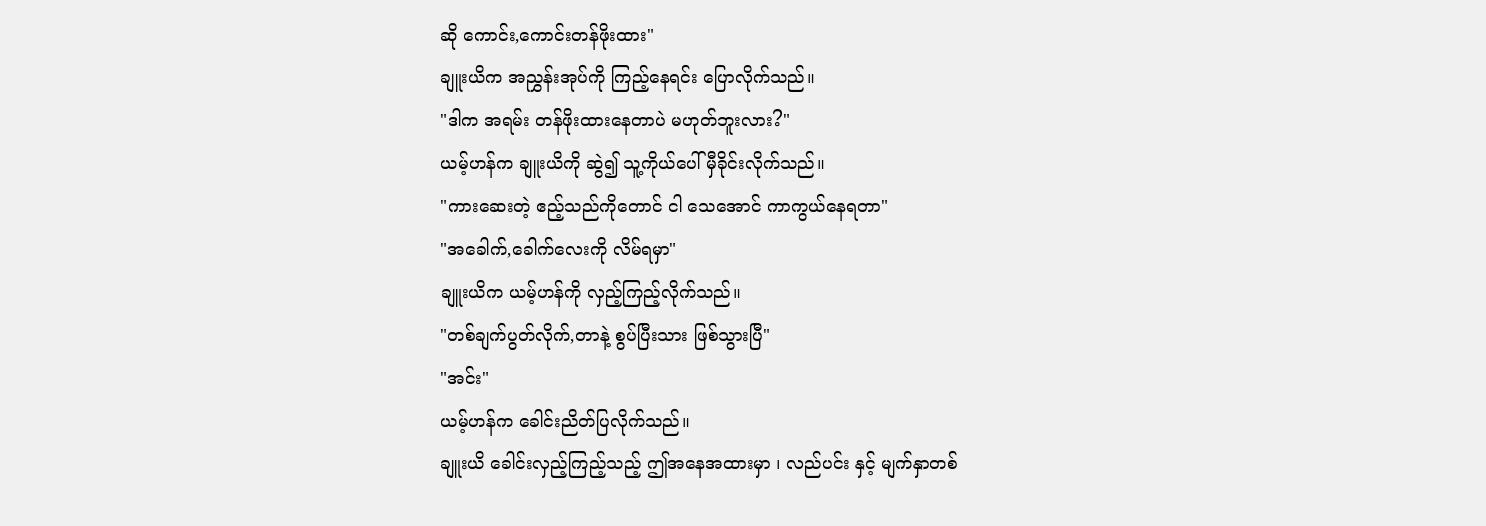ဆို ကောင်း,ကောင်းတန်ဖိုးထား"
ချူးယိက အညွှန်းအုပ်ကို ကြည့်နေရင်း ပြောလိုက်သည်။
"ဒါက အရမ်း တန်ဖိုးထားနေတာပဲ မဟုတ်ဘူးလား?"
ယမ့်ဟန်က ချူးယိကို ဆွဲ၍ သူ့ကိုယ်ပေါ် မှီခိုင်းလိုက်သည်။
"ကားဆေးတဲ့ ဧည့်သည်ကိုတောင် ငါ သေအောင် ကာကွယ်နေရတာ"
"အခေါက်,ခေါက်လေးကို လိမ်ရမှာ"
ချူးယိက ယမ့်ဟန်ကို လှည့်ကြည့်လိုက်သည်။
"တစ်ချက်ပွတ်လိုက်,တာနဲ့ စွပ်ပြီးသား ဖြစ်သွားပြီ"
"အင်း"
ယမ့်ဟန်က ခေါင်းညိတ်ပြလိုက်သည်။
ချူးယိ ခေါင်းလှည့်ကြည့်သည့် ဤအနေအထားမှာ ၊ လည်ပင်း နှင့် မျက်နှာတစ်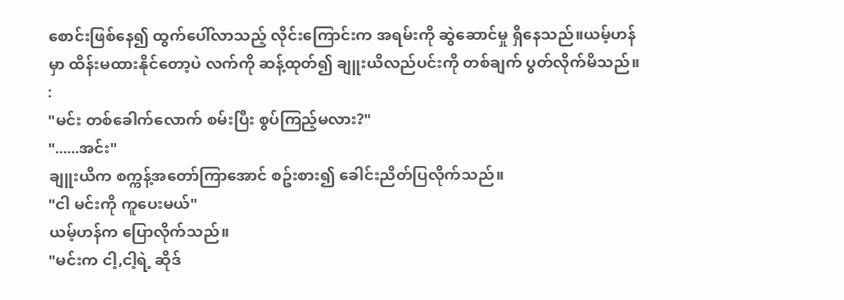စောင်းဖြစ်နေ၍ ထွက်ပေါ်လာသည့် လိုင်းကြောင်းက အရမ်းကို ဆွဲဆောင်မှု ရှိနေသည်။ယမ့်ဟန်မှာ ထိန်းမထားနိုင်တော့ပဲ လက်ကို ဆန့်ထုတ်၍ ချူးယိလည်ပင်းကို တစ်ချက် ပွတ်လိုက်မိသည်။ :
"မင်း တစ်ခေါက်လောက် စမ်းပြီး စွပ်ကြည့်မလား?"
"......အင်း"
ချူးယိက စက္ကန့်အတော်ကြာအောင် စဥ်းစား၍ ခေါင်းညိတ်ပြလိုက်သည်။
"ငါ မင်းကို ကူပေးမယ်"
ယမ့်ဟန်က ပြောလိုက်သည်။
"မင်းက ငါ့,ငါ့ရဲ့ ဆိုဒ်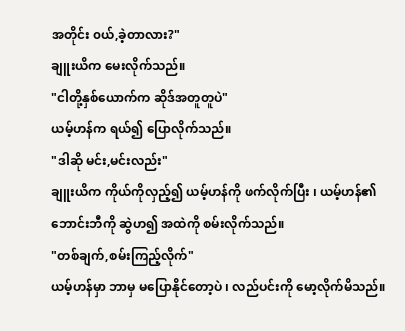အတိုင်း ၀ယ်,ခဲ့တာလား?"
ချူးယိက မေးလိုက်သည်။
"ငါတို့နှစ်ယောက်က ဆိုဒ်အတူတူပဲ"
ယမ့်ဟန်က ရယ်၍ ပြောလိုက်သည်။
"ဒါဆို မင်း,မင်းလည်း"
ချူးယိက ကိုယ်ကိုလှည့်၍ ယမ့်ဟန်ကို ဖက်လိုက်ပြီး ၊ ယမ့်ဟန်၏ ဘောင်းဘီကို ဆွဲဟ၍ အထဲကို စမ်းလိုက်သည်။
"တစ်ချက်,စမ်းကြည့်လိုက်"
ယမ့်ဟန်မှာ ဘာမှ မပြောနိုင်တော့ပဲ ၊ လည်ပင်းကို မော့လိုက်မိသည်။